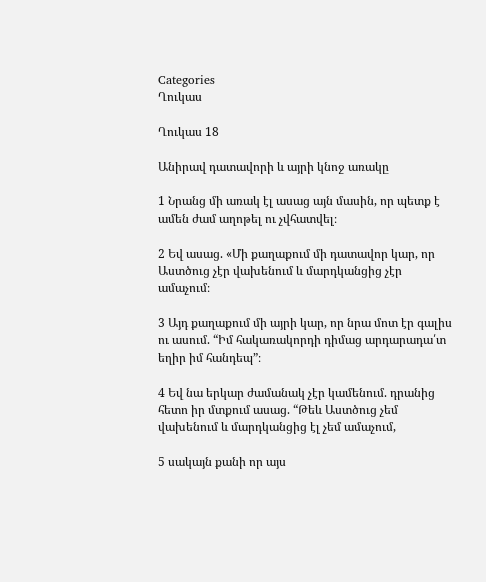Categories
Ղուկաս

Ղուկաս 18

Անիրավ դատավորի և այրի կնոջ առակը

1 Նրանց մի առակ էլ ասաց այն մասին, որ պետք է ամեն ժամ աղոթել ու չվհատվել։

2 Եվ ասաց. «Մի քաղաքում մի դատավոր կար, որ Աստծուց չէր վախենում և մարդկանցից չէր ամաչում։

3 Այդ քաղաքում մի այրի կար, որ նրա մոտ էր գալիս ու ասում. “Իմ հակառակորդի դիմաց արդարադա՛տ եղիր իմ հանդեպ”։

4 Եվ նա երկար ժամանակ չէր կամենում. դրանից հետո իր մտքում ասաց. “Թեև Աստծուց չեմ վախենում և մարդկանցից էլ չեմ ամաչում,

5 սակայն քանի որ այս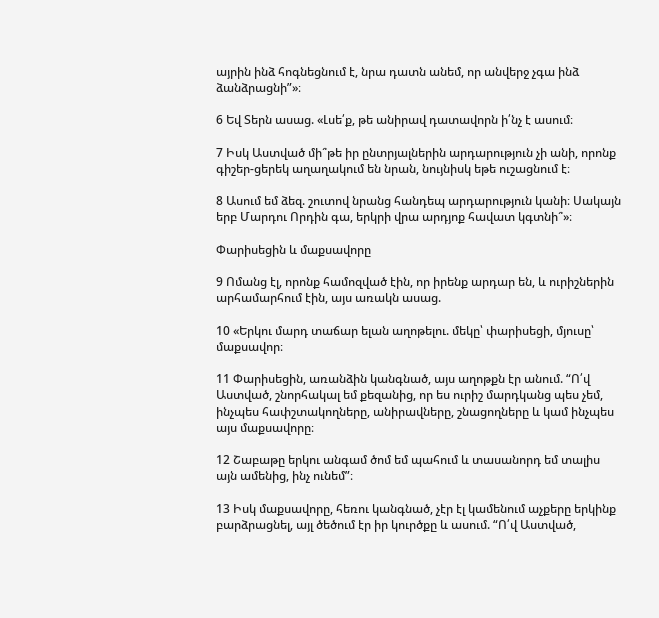այրին ինձ հոգնեցնում է, նրա դատն անեմ, որ անվերջ չգա ինձ ձանձրացնի”»։

6 Եվ Տերն ասաց. «Լսե՛ք, թե անիրավ դատավորն ի՛նչ է ասում։

7 Իսկ Աստված մի՞թե իր ընտրյալներին արդարություն չի անի, որոնք գիշեր-ցերեկ աղաղակում են նրան, նույնիսկ եթե ուշացնում է։

8 Ասում եմ ձեզ. շուտով նրանց հանդեպ արդարություն կանի։ Սակայն երբ Մարդու Որդին գա, երկրի վրա արդյոք հավատ կգտնի՞»։

Փարիսեցին և մաքսավորը

9 Ոմանց էլ, որոնք համոզված էին, որ իրենք արդար են, և ուրիշներին արհամարհում էին, այս առակն ասաց.

10 «Երկու մարդ տաճար ելան աղոթելու. մեկը՝ փարիսեցի, մյուսը՝ մաքսավոր։

11 Փարիսեցին, առանձին կանգնած, այս աղոթքն էր անում. “Ո՛վ Աստված, շնորհակալ եմ քեզանից, որ ես ուրիշ մարդկանց պես չեմ, ինչպես հափշտակողները, անիրավները, շնացողները և կամ ինչպես այս մաքսավորը։

12 Շաբաթը երկու անգամ ծոմ եմ պահում և տասանորդ եմ տալիս այն ամենից, ինչ ունեմ”։

13 Իսկ մաքսավորը, հեռու կանգնած, չէր էլ կամենում աչքերը երկինք բարձրացնել, այլ ծեծում էր իր կուրծքը և ասում. “Ո՛վ Աստված,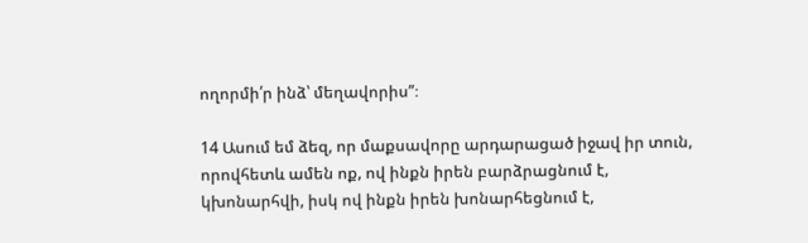ողորմի՛ր ինձ՝ մեղավորիս”։

14 Ասում եմ ձեզ, որ մաքսավորը արդարացած իջավ իր տուն, որովհետև ամեն ոք, ով ինքն իրեն բարձրացնում է, կխոնարհվի, իսկ ով ինքն իրեն խոնարհեցնում է,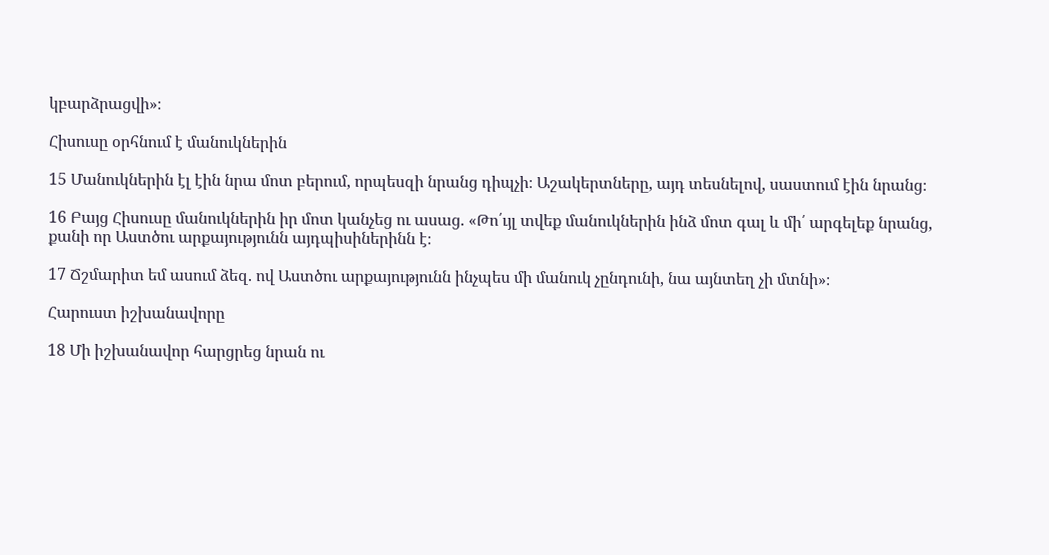կբարձրացվի»։

Հիսուսը օրհնում է մանուկներին

15 Մանուկներին էլ էին նրա մոտ բերում, որպեսզի նրանց դիպչի։ Աշակերտները, այդ տեսնելով, սաստում էին նրանց։

16 Բայց Հիսուսը մանուկներին իր մոտ կանչեց ու ասաց. «Թո՛ւյլ տվեք մանուկներին ինձ մոտ գալ և մի՛ արգելեք նրանց, քանի որ Աստծու արքայությունն այդպիսիներինն է։

17 Ճշմարիտ եմ ասում ձեզ. ով Աստծու արքայությունն ինչպես մի մանուկ չընդունի, նա այնտեղ չի մտնի»։

Հարուստ իշխանավորը

18 Մի իշխանավոր հարցրեց նրան ու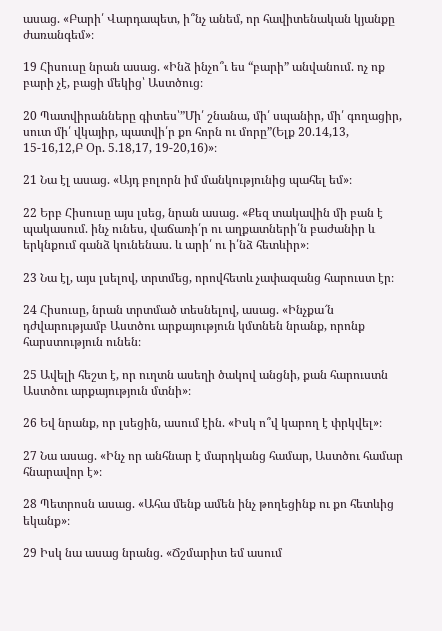ասաց. «Բարի՛ Վարդապետ, ի՞նչ անեմ, որ հավիտենական կյանքը ժառանգեմ»։

19 Հիսուսը նրան ասաց. «Ինձ ինչո՞ւ ես “բարի” անվանում. ոչ ոք բարի չէ, բացի մեկից՝ Աստծուց։

20 Պատվիրանները գիտես՝”Մի՛ շնանա, մի՛ սպանիր, մի՛ գողացիր, սուտ մի՛ վկայիր, պատվի՛ր քո հորն ու մորը”(Ելք 20.14,13, 15-16,12,Բ Օր. 5.18,17, 19-20,16)»։

21 Նա էլ ասաց. «Այդ բոլորն իմ մանկությունից պահել եմ»։

22 Երբ Հիսուսը այս լսեց, նրան ասաց. «Քեզ տակավին մի բան է պակասում. ինչ ունես, վաճառի՛ր ու աղքատների՛ն բաժանիր և երկնքում գանձ կունենաս. և արի՛ ու ի՛նձ հետևիր»։

23 Նա էլ, այս լսելով, տրտմեց, որովհետև չափազանց հարուստ էր։

24 Հիսուսը, նրան տրտմած տեսնելով, ասաց. «Ինչքա՜ն դժվարությամբ Աստծու արքայություն կմտնեն նրանք, որոնք հարստություն ունեն։

25 Ավելի հեշտ է, որ ուղտն ասեղի ծակով անցնի, քան հարուստն Աստծու արքայություն մտնի»։

26 Եվ նրանք, որ լսեցին, ասում էին. «Իսկ ո՞վ կարող է փրկվել»։

27 Նա ասաց. «Ինչ որ անհնար է մարդկանց համար, Աստծու համար հնարավոր է»։

28 Պետրոսն ասաց. «Ահա մենք ամեն ինչ թողեցինք ու քո հետևից եկանք»։

29 Իսկ նա ասաց նրանց. «Ճշմարիտ եմ ասում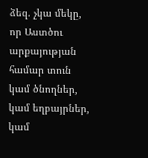ձեզ. չկա մեկը, որ Աստծու արքայության համար տուն կամ ծնողներ, կամ եղբայրներ, կամ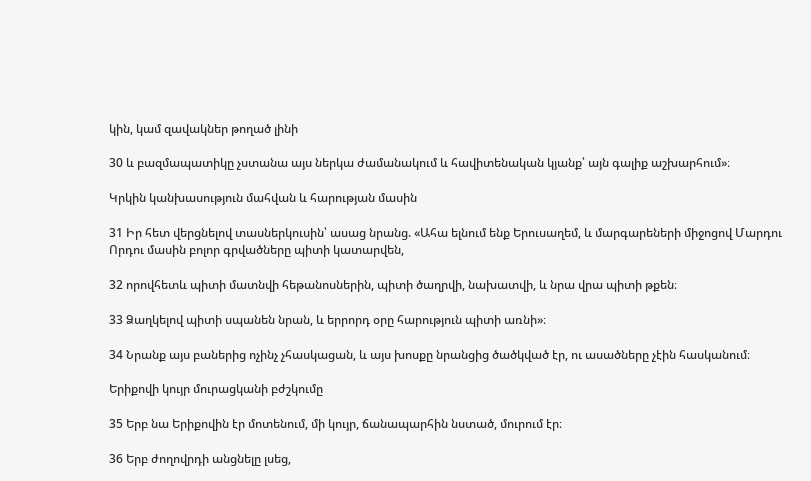կին, կամ զավակներ թողած լինի

30 և բազմապատիկը չստանա այս ներկա ժամանակում և հավիտենական կյանք՝ այն գալիք աշխարհում»։

Կրկին կանխասություն մահվան և հարության մասին

31 Իր հետ վերցնելով տասներկուսին՝ ասաց նրանց. «Ահա ելնում ենք Երուսաղեմ, և մարգարեների միջոցով Մարդու Որդու մասին բոլոր գրվածները պիտի կատարվեն,

32 որովհետև պիտի մատնվի հեթանոսներին, պիտի ծաղրվի, նախատվի, և նրա վրա պիտի թքեն։

33 Ձաղկելով պիտի սպանեն նրան, և երրորդ օրը հարություն պիտի առնի»։

34 Նրանք այս բաներից ոչինչ չհասկացան, և այս խոսքը նրանցից ծածկված էր, ու ասածները չէին հասկանում։

Երիքովի կույր մուրացկանի բժշկումը

35 Երբ նա Երիքովին էր մոտենում, մի կույր, ճանապարհին նստած, մուրում էր։

36 Երբ ժողովրդի անցնելը լսեց,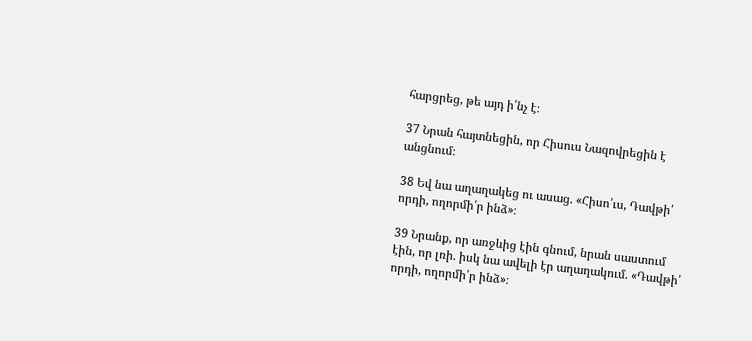հարցրեց, թե այդ ի՛նչ է։

37 Նրան հայտնեցին, որ Հիսուս Նազովրեցին է անցնում։

38 Եվ նա աղաղակեց ու ասաց. «Հիսո՛ւս, Դավթի՛ որդի, ողորմի՛ր ինձ»։

39 Նրանք, որ առջևից էին գնում, նրան սաստում էին, որ լռի. իսկ նա ավելի էր աղաղակում. «Դավթի՛ որդի, ողորմի՛ր ինձ»։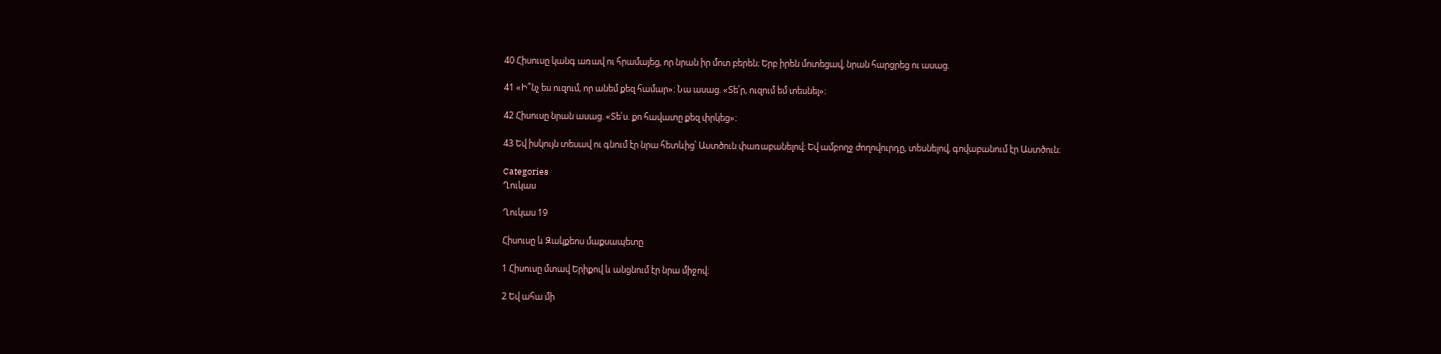40 Հիսուսը կանգ առավ ու հրամայեց, որ նրան իր մոտ բերեն։ Երբ իրեն մոտեցավ, նրան հարցրեց ու ասաց.

41 «Ի՞նչ ես ուզում, որ անեմ քեզ համար»։ Նա ասաց. «Տե՛ր, ուզում եմ տեսնել»։

42 Հիսուսը նրան ասաց. «Տե՛ս. քո հավատը քեզ փրկեց»։

43 Եվ իսկույն տեսավ ու գնում էր նրա հետևից՝ Աստծուն փառաբանելով։ Եվ ամբողջ ժողովուրդը, տեսնելով, գովաբանում էր Աստծուն։

Categories
Ղուկաս

Ղուկաս 19

Հիսուսը և Զակքեոս մաքսապետը

1 Հիսուսը մտավ Երիքով և անցնում էր նրա միջով։

2 Եվ ահա մի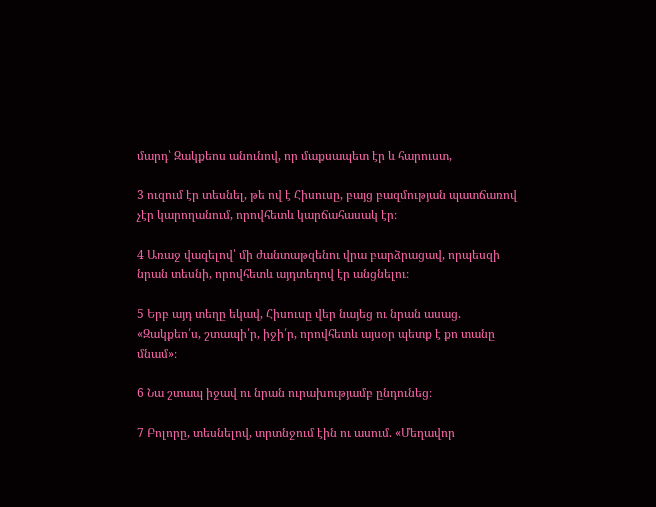մարդ՝ Զակքեոս անունով, որ մաքսապետ էր և հարուստ,

3 ուզում էր տեսնել, թե ով է Հիսուսը, բայց բազմության պատճառով չէր կարողանում, որովհետև կարճահասակ էր։

4 Առաջ վազելով՝ մի ժանտաթզենու վրա բարձրացավ, որպեսզի նրան տեսնի, որովհետև այդտեղով էր անցնելու։

5 Երբ այդ տեղը եկավ, Հիսուսը վեր նայեց ու նրան ասաց. «Զակքեո՛ս, շտապի՛ր, իջի՛ր, որովհետև այսօր պետք է քո տանը մնամ»։

6 Նա շտապ իջավ ու նրան ուրախությամբ ընդունեց։

7 Բոլորը, տեսնելով, տրտնջում էին ու ասում. «Մեղավոր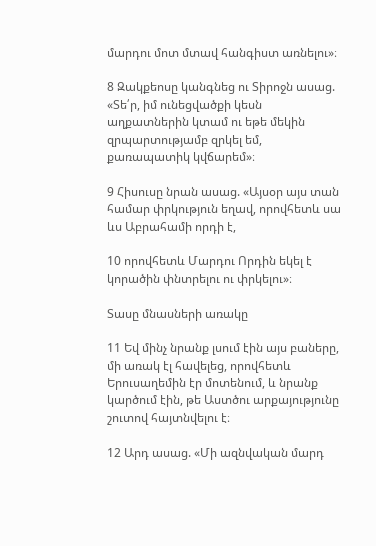մարդու մոտ մտավ հանգիստ առնելու»։

8 Զակքեոսը կանգնեց ու Տիրոջն ասաց. «Տե՛ր, իմ ունեցվածքի կեսն աղքատներին կտամ ու եթե մեկին զրպարտությամբ զրկել եմ, քառապատիկ կվճարեմ»։

9 Հիսուսը նրան ասաց. «Այսօր այս տան համար փրկություն եղավ, որովհետև սա ևս Աբրահամի որդի է,

10 որովհետև Մարդու Որդին եկել է կորածին փնտրելու ու փրկելու»։

Տասը մնասների առակը

11 Եվ մինչ նրանք լսում էին այս բաները, մի առակ էլ հավելեց, որովհետև Երուսաղեմին էր մոտենում, և նրանք կարծում էին, թե Աստծու արքայությունը շուտով հայտնվելու է։

12 Արդ ասաց. «Մի ազնվական մարդ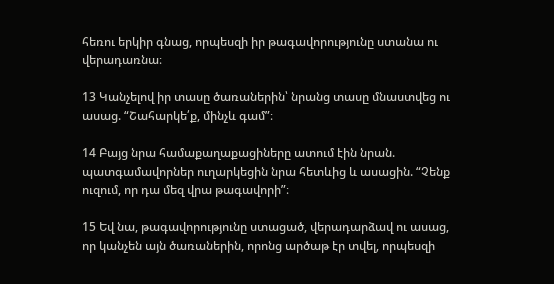հեռու երկիր գնաց, որպեսզի իր թագավորությունը ստանա ու վերադառնա։

13 Կանչելով իր տասը ծառաներին՝ նրանց տասը մնաստվեց ու ասաց. “Շահարկե՛ք, մինչև գամ”։

14 Բայց նրա համաքաղաքացիները ատում էին նրան. պատգամավորներ ուղարկեցին նրա հետևից և ասացին. “Չենք ուզում, որ դա մեզ վրա թագավորի”։

15 Եվ նա, թագավորությունը ստացած, վերադարձավ ու ասաց, որ կանչեն այն ծառաներին, որոնց արծաթ էր տվել, որպեսզի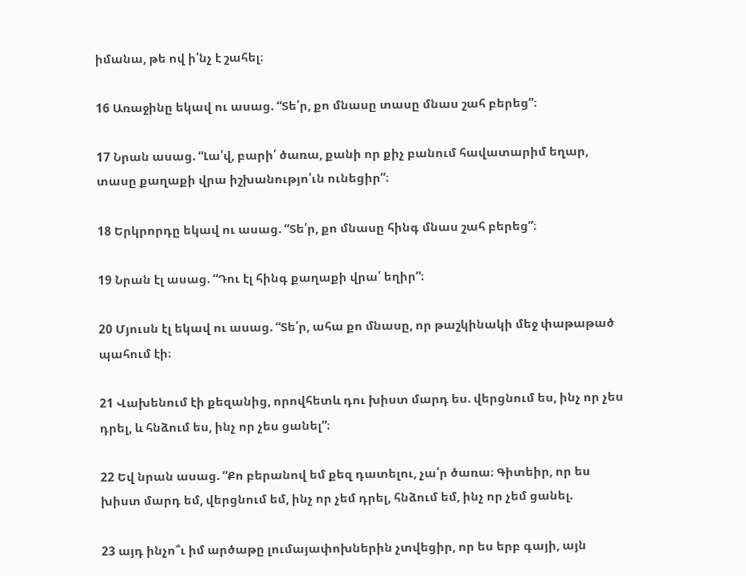իմանա, թե ով ի՛նչ է շահել։

16 Առաջինը եկավ ու ասաց. “Տե՛ր, քո մնասը տասը մնաս շահ բերեց”։

17 Նրան ասաց. “Լա՛վ, բարի՛ ծառա, քանի որ քիչ բանում հավատարիմ եղար, տասը քաղաքի վրա իշխանությո՛ւն ունեցիր”։

18 Երկրորդը եկավ ու ասաց. “Տե՛ր, քո մնասը հինգ մնաս շահ բերեց”։

19 Նրան էլ ասաց. “Դու էլ հինգ քաղաքի վրա՛ եղիր”։

20 Մյուսն էլ եկավ ու ասաց. “Տե՛ր, ահա քո մնասը, որ թաշկինակի մեջ փաթաթած պահում էի։

21 Վախենում էի քեզանից, որովհետև դու խիստ մարդ ես. վերցնում ես, ինչ որ չես դրել, և հնձում ես, ինչ որ չես ցանել”։

22 Եվ նրան ասաց. “Քո բերանով եմ քեզ դատելու, չա՛ր ծառա։ Գիտեիր, որ ես խիստ մարդ եմ, վերցնում եմ, ինչ որ չեմ դրել, հնձում եմ, ինչ որ չեմ ցանել.

23 այդ ինչո՞ւ իմ արծաթը լումայափոխներին չտվեցիր, որ ես երբ գայի, այն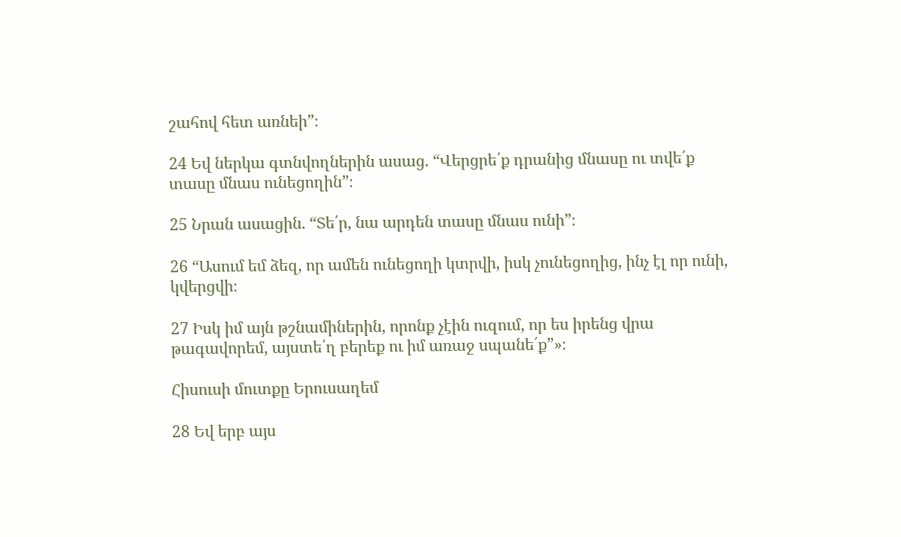շահով հետ առնեի”։

24 Եվ ներկա գտնվողներին ասաց. “Վերցրե՛ք դրանից մնասը ու տվե՛ք տասը մնաս ունեցողին”։

25 Նրան ասացին. “Տե՛ր, նա արդեն տասը մնաս ունի”։

26 “Ասում եմ ձեզ, որ ամեն ունեցողի կտրվի, իսկ չունեցողից, ինչ էլ որ ունի, կվերցվի։

27 Իսկ իմ այն թշնամիներին, որոնք չէին ուզում, որ ես իրենց վրա թագավորեմ, այստե՛ղ բերեք ու իմ առաջ սպանե՛ք”»։

Հիսուսի մուտքը Երուսաղեմ

28 Եվ երբ այս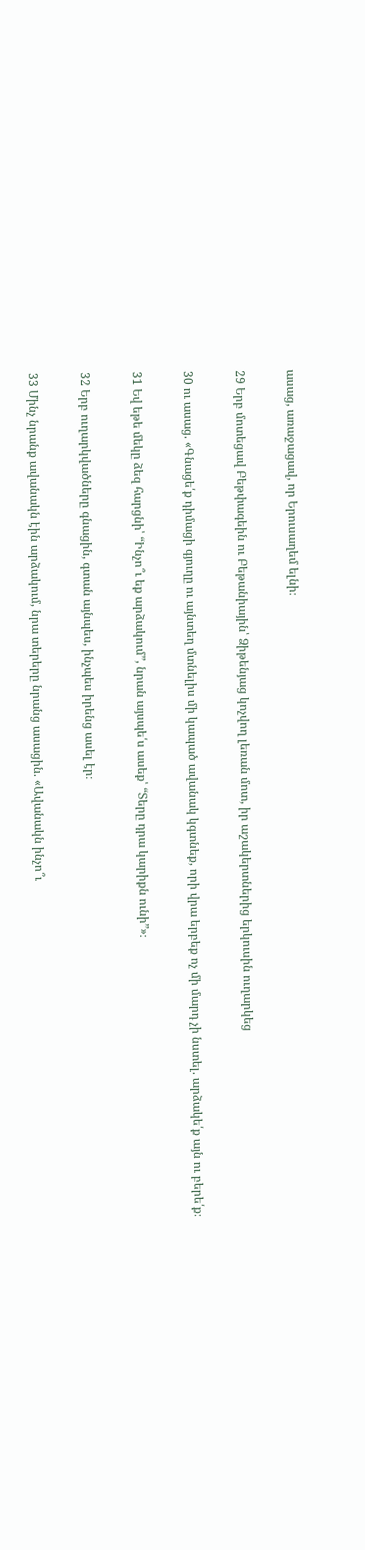ասաց, առաջացավ, որ Երուսաղեմ ելնի։

29 Երբ մոտեցավ Բեթփագեին ու Բեթանիային՝ Ձիթենյաց կոչվող լեռան մոտ, իր աշակերտներից երկուսին ուղարկեց

30 ու ասաց. «Գնացե՛ք դիմացի գյուղը ու այնտեղ մտնելիս մի կապած ավանակ կգտնեք, որի վրա երբեք ոչ մի մարդ չի նստել. արձակե՛ք այն ու բերե՛ք։

31 Եվ եթե մեկը ձեզ հարցնի՝ “Ինչո՞ւ եք արձակում”, նրան այսպե՛ս ասեք՝ “Տերը դրա կարիքն ունի”»։

32 Երբ ուղարկվածները գնացին, գտան այնպես, ինչպես իրենց ասել էր։

33 Մինչ նրանք ավանակն էին արձակում, նրա տերերը նրանց ասացին. «Ավանակն ինչո՞ւ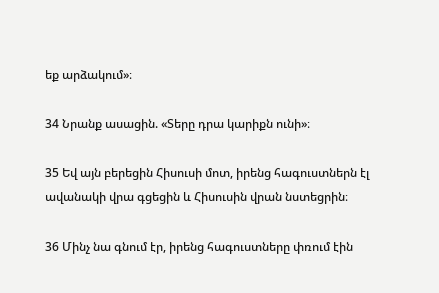եք արձակում»։

34 Նրանք ասացին. «Տերը դրա կարիքն ունի»։

35 Եվ այն բերեցին Հիսուսի մոտ, իրենց հագուստներն էլ ավանակի վրա գցեցին և Հիսուսին վրան նստեցրին։

36 Մինչ նա գնում էր, իրենց հագուստները փռում էին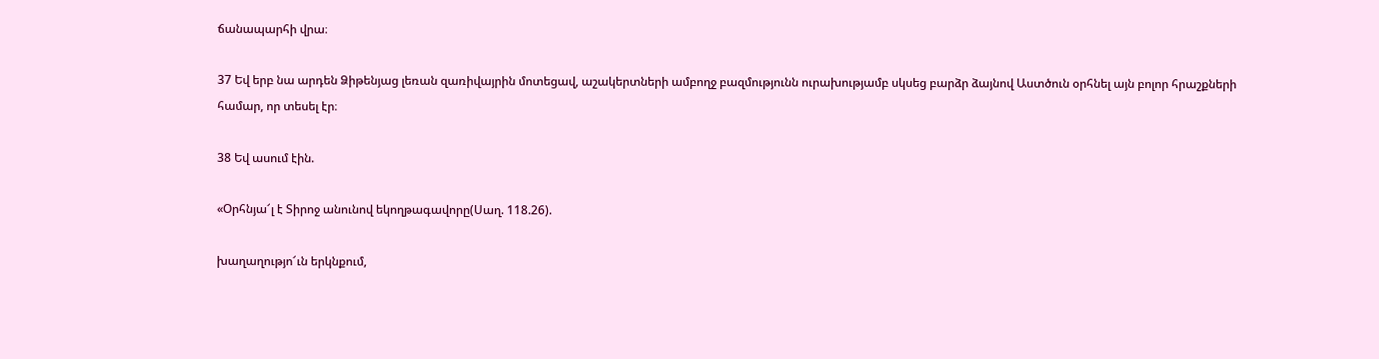ճանապարհի վրա։

37 Եվ երբ նա արդեն Ձիթենյաց լեռան զառիվայրին մոտեցավ, աշակերտների ամբողջ բազմությունն ուրախությամբ սկսեց բարձր ձայնով Աստծուն օրհնել այն բոլոր հրաշքների համար, որ տեսել էր։

38 Եվ ասում էին.

«Օրհնյա՜լ է Տիրոջ անունով եկողթագավորը(Սաղ. 118.26).

խաղաղությո՜ւն երկնքում,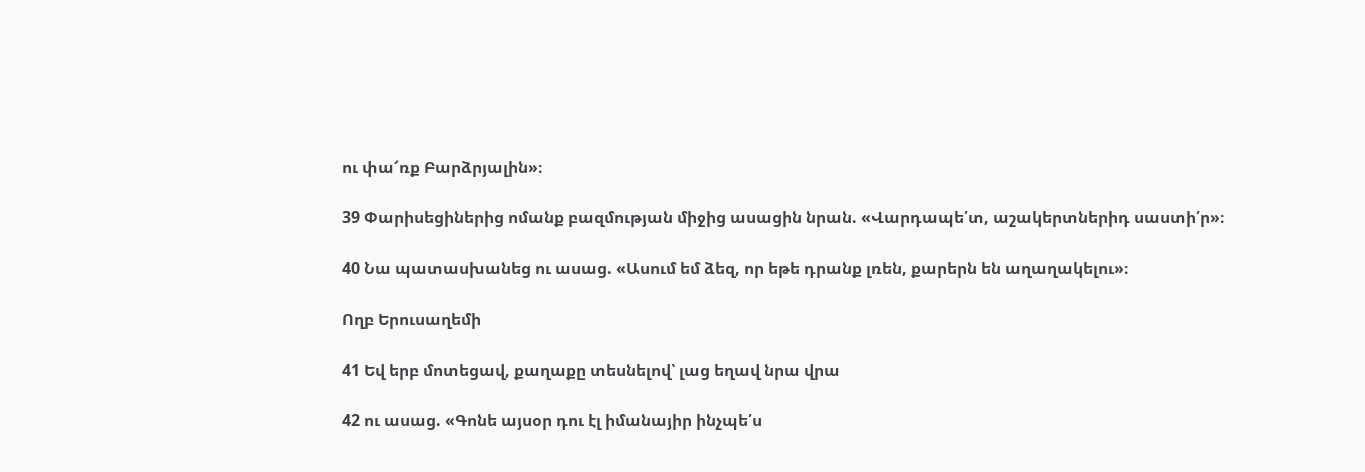ու փա՜ռք Բարձրյալին»։

39 Փարիսեցիներից ոմանք բազմության միջից ասացին նրան. «Վարդապե՛տ, աշակերտներիդ սաստի՛ր»։

40 Նա պատասխանեց ու ասաց. «Ասում եմ ձեզ, որ եթե դրանք լռեն, քարերն են աղաղակելու»։

Ողբ Երուսաղեմի

41 Եվ երբ մոտեցավ, քաղաքը տեսնելով՝ լաց եղավ նրա վրա

42 ու ասաց. «Գոնե այսօր դու էլ իմանայիր ինչպե՛ս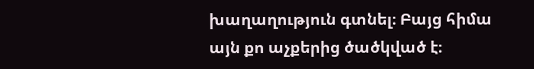խաղաղություն գտնել։ Բայց հիմա այն քո աչքերից ծածկված է։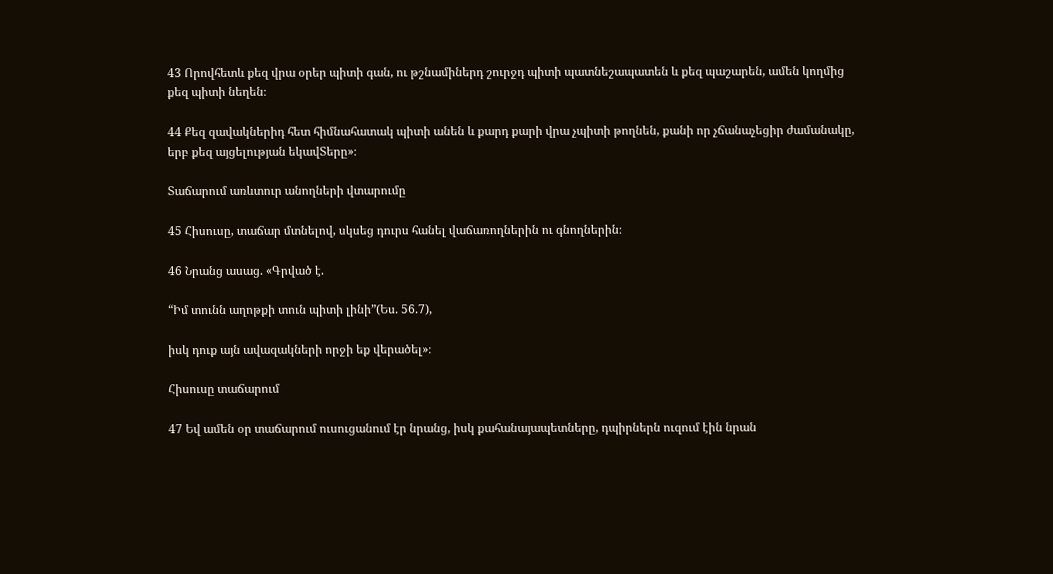43 Որովհետև քեզ վրա օրեր պիտի գան, ու թշնամիներդ շուրջդ պիտի պատնեշապատեն և քեզ պաշարեն, ամեն կողմից քեզ պիտի նեղեն։

44 Քեզ զավակներիդ հետ հիմնահատակ պիտի անեն և քարդ քարի վրա չպիտի թողնեն, քանի որ չճանաչեցիր ժամանակը, երբ քեզ այցելության եկավՏերը»։

Տաճարում առևտուր անողների վտարումը

45 Հիսուսը, տաճար մտնելով, սկսեց դուրս հանել վաճառողներին ու գնողներին։

46 Նրանց ասաց. «Գրված է.

“Իմ տունն աղոթքի տուն պիտի լինի”(Ես. 56.7),

իսկ դուք այն ավազակների որջի եք վերածել»։

Հիսուսը տաճարում

47 Եվ ամեն օր տաճարում ուսուցանում էր նրանց, իսկ քահանայապետները, դպիրներն ուզում էին նրան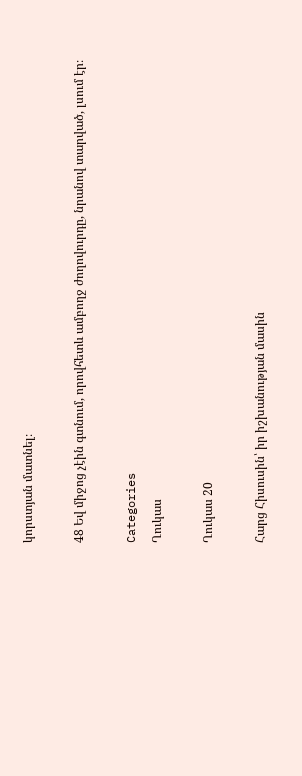կորստյան մատնել։

48 Եվ միջոց չէին գտնում, որովհետև ամբողջ ժողովուրդը, նրանով տարված, լսում էր։

Categories
Ղուկաս

Ղուկաս 20

Հարց Հիսուսին՝ իր իշխանության մասին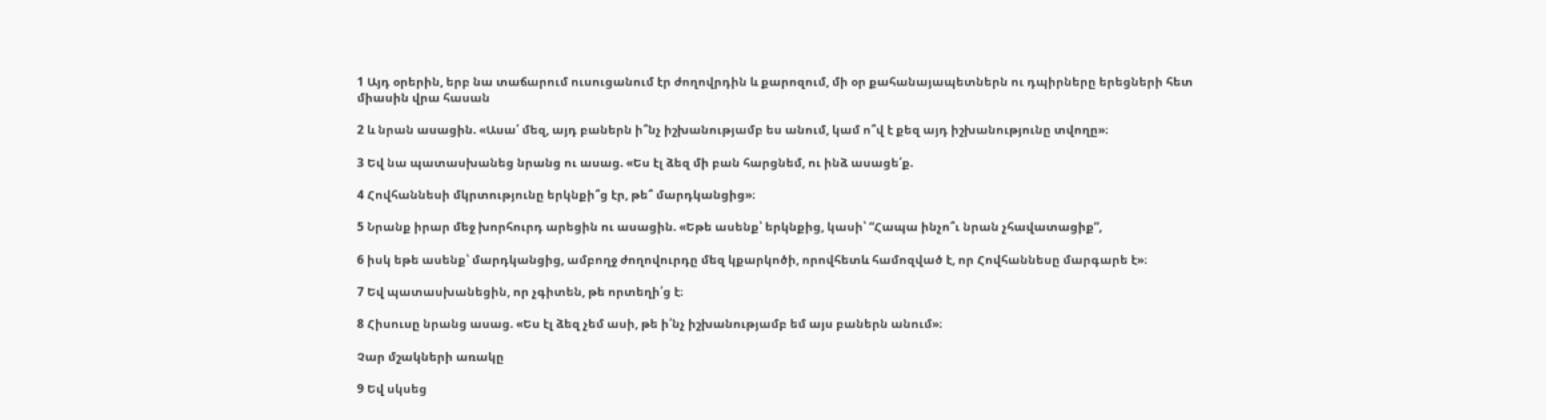1 Այդ օրերին, երբ նա տաճարում ուսուցանում էր ժողովրդին և քարոզում, մի օր քահանայապետներն ու դպիրները երեցների հետ միասին վրա հասան

2 և նրան ասացին. «Ասա՛ մեզ, այդ բաներն ի՞նչ իշխանությամբ ես անում, կամ ո՞վ է քեզ այդ իշխանությունը տվողը»։

3 Եվ նա պատասխանեց նրանց ու ասաց. «Ես էլ ձեզ մի բան հարցնեմ, ու ինձ ասացե՛ք.

4 Հովհաննեսի մկրտությունը երկնքի՞ց էր, թե՞ մարդկանցից»։

5 Նրանք իրար մեջ խորհուրդ արեցին ու ասացին. «Եթե ասենք՝ երկնքից, կասի՝ “Հապա ինչո՞ւ նրան չհավատացիք”,

6 իսկ եթե ասենք՝ մարդկանցից, ամբողջ ժողովուրդը մեզ կքարկոծի, որովհետև համոզված է, որ Հովհաննեսը մարգարե է»։

7 Եվ պատասխանեցին, որ չգիտեն, թե որտեղի՛ց է։

8 Հիսուսը նրանց ասաց. «Ես էլ ձեզ չեմ ասի, թե ի՛նչ իշխանությամբ եմ այս բաներն անում»։

Չար մշակների առակը

9 Եվ սկսեց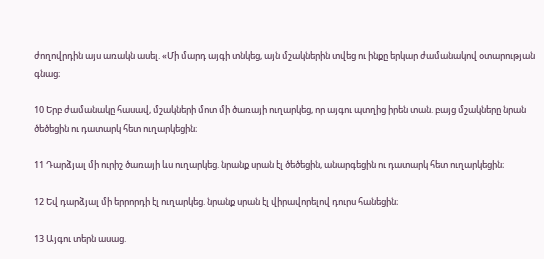ժողովրդին այս առակն ասել. «Մի մարդ այգի տնկեց, այն մշակներին տվեց ու ինքը երկար ժամանակով օտարության գնաց։

10 Երբ ժամանակը հասավ, մշակների մոտ մի ծառայի ուղարկեց, որ այգու պտղից իրեն տան. բայց մշակները նրան ծեծեցին ու դատարկ հետ ուղարկեցին։

11 Դարձյալ մի ուրիշ ծառայի ևս ուղարկեց. նրանք սրան էլ ծեծեցին, անարգեցին ու դատարկ հետ ուղարկեցին։

12 Եվ դարձյալ մի երրորդի էլ ուղարկեց. նրանք սրան էլ վիրավորելով դուրս հանեցին։

13 Այգու տերն ասաց.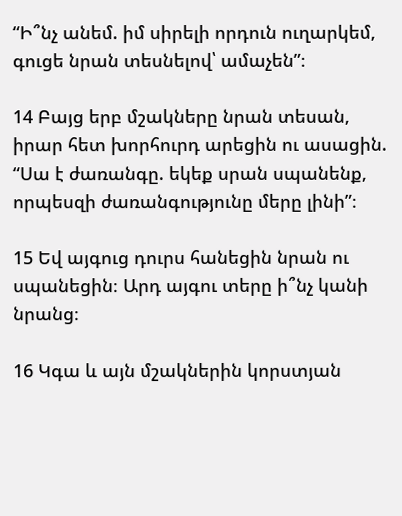“Ի՞նչ անեմ. իմ սիրելի որդուն ուղարկեմ, գուցե նրան տեսնելով՝ ամաչեն”։

14 Բայց երբ մշակները նրան տեսան, իրար հետ խորհուրդ արեցին ու ասացին. “Սա է ժառանգը. եկեք սրան սպանենք, որպեսզի ժառանգությունը մերը լինի”։

15 Եվ այգուց դուրս հանեցին նրան ու սպանեցին։ Արդ այգու տերը ի՞նչ կանի նրանց։

16 Կգա և այն մշակներին կորստյան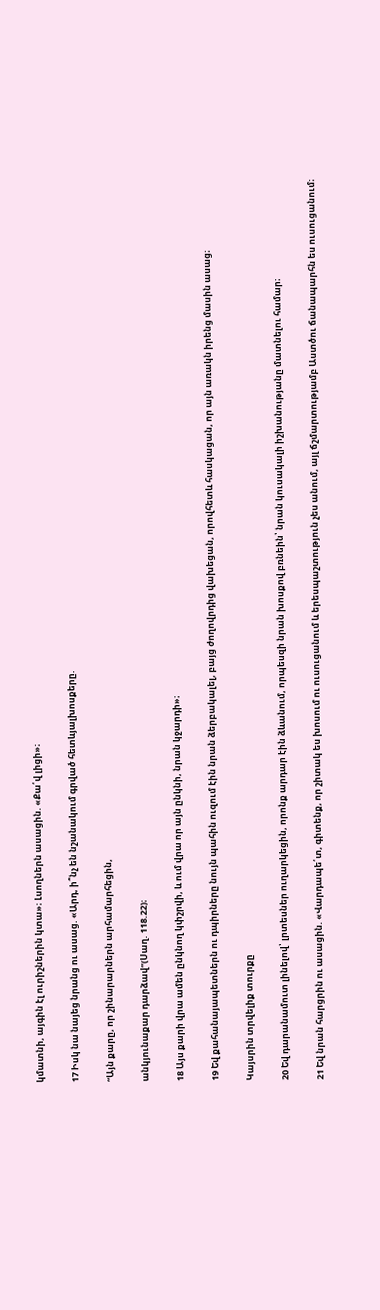կմատնի, այգին էլ ուրիշներին կտա»։ Լսողներն ասացին. «Քա՛վ լիցի»։

17 Իսկ նա նայեց նրանց ու ասաց. «Արդ, ի՞նչ են նշանակում գրված հետևյալխոսքերը.

“Այն քարը, որ շինարարներն արհամարհեցին,

անկյունաքար դարձավ”(Սաղ. 118.22)։

18 Այս քարի վրա ամեն ընկնող կփշրվի, և ում վրա որ այն ընկնի, նրան կջարդի»։

19 Եվ քահանայապետներն ու դպիրները նույն պահին ուզում էին նրան ձերբակալել, բայց ժողովրդից վախեցան, որովհետև հասկացան, որ այն առակն իրենց մասին ասաց։

Կայսրին տրվելիք տուրքը

20 Եվ դարանամուտ լինելով՝ լրտեսներ ուղարկեցին, որոնք արդար էին ձևանում, որպեսզի նրան խոսքով բռնեին՝ նրան կուսակալի իշխանությանը մատնելու համար։

21 Եվ նրան հարցրին ու ասացին. «Վարդապե՛տ, գիտենք, որ շիտակ ես խոսում ու ուսուցանում և երեսպաշտություն չես անում, այլ ճշմարտությամբ Աստծու ճանապարհն ես ուսուցանում։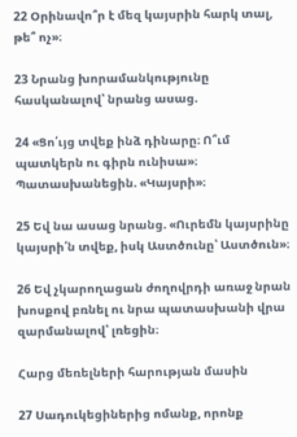22 Օրինավո՞ր է մեզ կայսրին հարկ տալ, թե՞ ոչ»։

23 Նրանց խորամանկությունը հասկանալով՝ նրանց ասաց.

24 «Ցո՛ւյց տվեք ինձ դինարը։ Ո՞ւմ պատկերն ու գիրն ունիսա»։ Պատասխանեցին. «Կայսրի»։

25 Եվ նա ասաց նրանց. «Ուրեմն կայսրինը կայսրի՛ն տվեք, իսկ Աստծունը՝ Աստծուն»։

26 Եվ չկարողացան ժողովրդի առաջ նրան խոսքով բռնել ու նրա պատասխանի վրա զարմանալով՝ լռեցին։

Հարց մեռելների հարության մասին

27 Սադուկեցիներից ոմանք, որոնք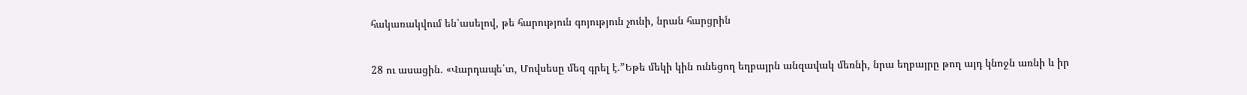հակառակվում են՝ասելով, թե հարություն գոյություն չունի, նրան հարցրին

28 ու ասացին. «Վարդապե՛տ, Մովսեսը մեզ գրել է.”Եթե մեկի կին ունեցող եղբայրն անզավակ մեռնի, նրա եղբայրը թող այդ կնոջն առնի և իր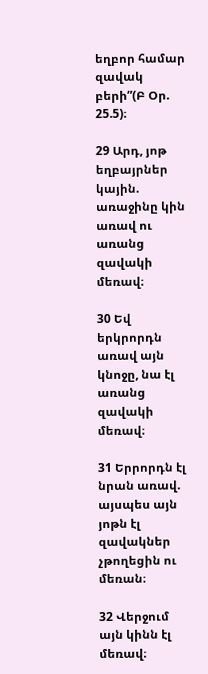եղբոր համար զավակ բերի”(Բ Օր. 25.5)։

29 Արդ, յոթ եղբայրներ կային. առաջինը կին առավ ու առանց զավակի մեռավ։

30 Եվ երկրորդն առավ այն կնոջը, նա էլ առանց զավակի մեռավ։

31 Երրորդն էլ նրան առավ. այսպես այն յոթն էլ զավակներ չթողեցին ու մեռան։

32 Վերջում այն կինն էլ մեռավ։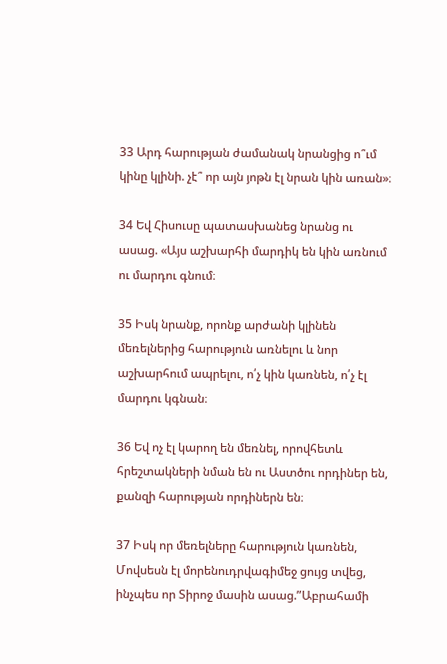33 Արդ հարության ժամանակ նրանցից ո՞ւմ կինը կլինի. չէ՞ որ այն յոթն էլ նրան կին առան»։

34 Եվ Հիսուսը պատասխանեց նրանց ու ասաց. «Այս աշխարհի մարդիկ են կին առնում ու մարդու գնում։

35 Իսկ նրանք, որոնք արժանի կլինեն մեռելներից հարություն առնելու և նոր աշխարհում ապրելու, ո՛չ կին կառնեն, ո՛չ էլ մարդու կգնան։

36 Եվ ոչ էլ կարող են մեռնել, որովհետև հրեշտակների նման են ու Աստծու որդիներ են, քանզի հարության որդիներն են։

37 Իսկ որ մեռելները հարություն կառնեն, Մովսեսն էլ մորենուդրվագիմեջ ցույց տվեց, ինչպես որ Տիրոջ մասին ասաց.”Աբրահամի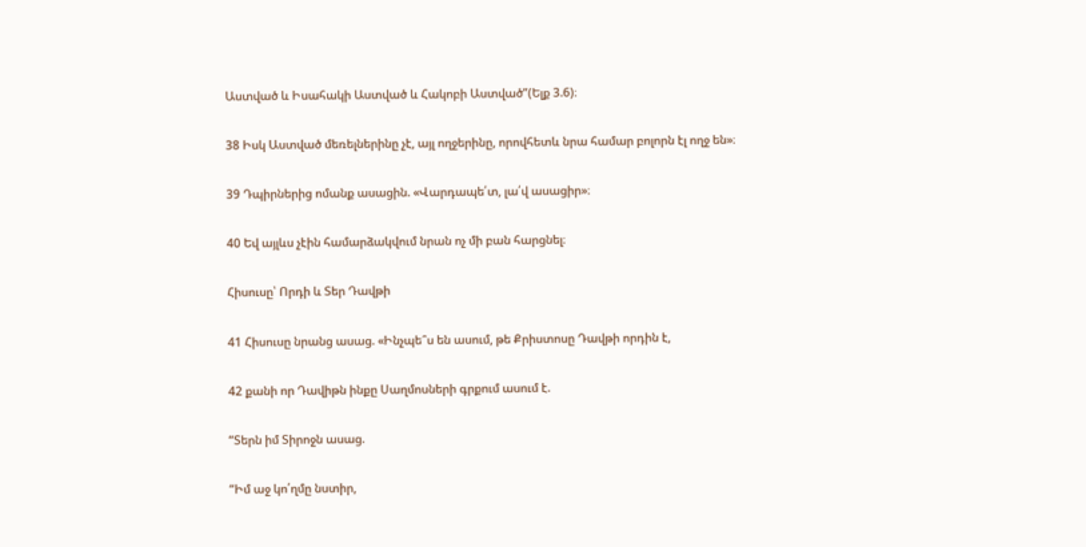Աստված և Իսահակի Աստված և Հակոբի Աստված”(Ելք 3.6)։

38 Իսկ Աստված մեռելներինը չէ, այլ ողջերինը, որովհետև նրա համար բոլորն էլ ողջ են»։

39 Դպիրներից ոմանք ասացին. «Վարդապե՛տ, լա՛վ ասացիր»։

40 Եվ այլևս չէին համարձակվում նրան ոչ մի բան հարցնել։

Հիսուսը՝ Որդի և Տեր Դավթի

41 Հիսուսը նրանց ասաց. «Ինչպե՞ս են ասում, թե Քրիստոսը Դավթի որդին է,

42 քանի որ Դավիթն ինքը Սաղմոսների գրքում ասում է.

“Տերն իմ Տիրոջն ասաց.

“Իմ աջ կո՛ղմը նստիր,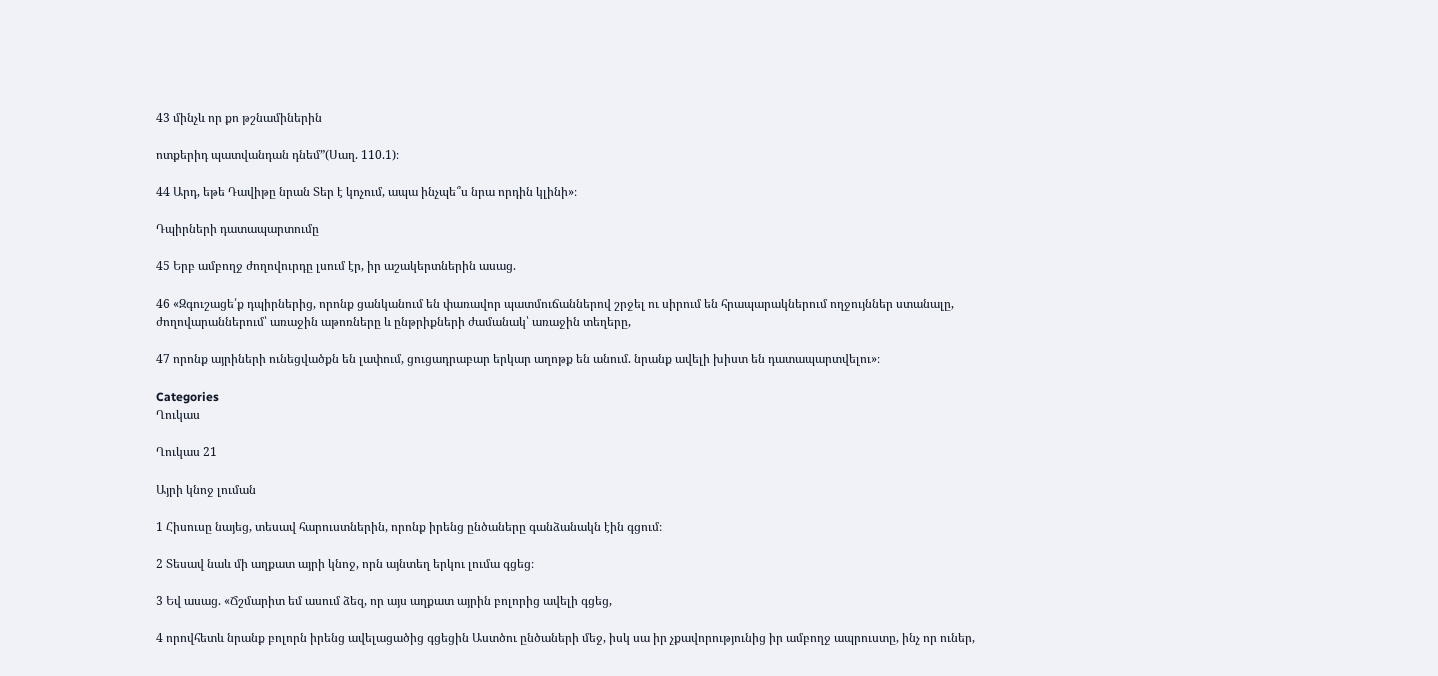43 մինչև որ քո թշնամիներին

ոտքերիդ պատվանդան դնեմ”(Սաղ. 110.1)։

44 Արդ, եթե Դավիթը նրան Տեր է կոչում, ապա ինչպե՞ս նրա որդին կլինի»։

Դպիրների դատապարտումը

45 Երբ ամբողջ ժողովուրդը լսում էր, իր աշակերտներին ասաց.

46 «Զգուշացե՛ք դպիրներից, որոնք ցանկանում են փառավոր պատմուճաններով շրջել ու սիրում են հրապարակներում ողջույններ ստանալը, ժողովարաններում՝ առաջին աթոռները և ընթրիքների ժամանակ՝ առաջին տեղերը,

47 որոնք այրիների ունեցվածքն են լափում, ցուցադրաբար երկար աղոթք են անում. նրանք ավելի խիստ են դատապարտվելու»։

Categories
Ղուկաս

Ղուկաս 21

Այրի կնոջ լուման

1 Հիսուսը նայեց, տեսավ հարուստներին, որոնք իրենց ընծաները գանձանակն էին գցում։

2 Տեսավ նաև մի աղքատ այրի կնոջ, որն այնտեղ երկու լումա գցեց։

3 Եվ ասաց. «Ճշմարիտ եմ ասում ձեզ, որ այս աղքատ այրին բոլորից ավելի գցեց,

4 որովհետև նրանք բոլորն իրենց ավելացածից գցեցին Աստծու ընծաների մեջ, իսկ սա իր չքավորությունից իր ամբողջ ապրուստը, ինչ որ ուներ,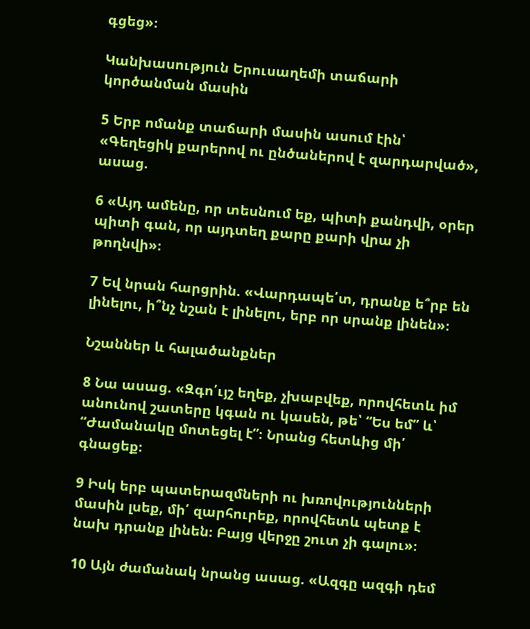գցեց»։

Կանխասություն Երուսաղեմի տաճարի կործանման մասին

5 Երբ ոմանք տաճարի մասին ասում էին՝ «Գեղեցիկ քարերով ու ընծաներով է զարդարված», ասաց.

6 «Այդ ամենը, որ տեսնում եք, պիտի քանդվի, օրեր պիտի գան, որ այդտեղ քարը քարի վրա չի թողնվի»։

7 Եվ նրան հարցրին. «Վարդապե՛տ, դրանք ե՞րբ են լինելու, ի՞նչ նշան է լինելու, երբ որ սրանք լինեն»։

Նշաններ և հալածանքներ

8 Նա ասաց. «Զգո՛ւյշ եղեք, չխաբվեք, որովհետև իմ անունով շատերը կգան ու կասեն, թե՝ “Ես եմ” և՝ “Ժամանակը մոտեցել է”։ Նրանց հետևից մի՛ գնացեք։

9 Իսկ երբ պատերազմների ու խռովությունների մասին լսեք, մի՛ զարհուրեք, որովհետև պետք է նախ դրանք լինեն։ Բայց վերջը շուտ չի գալու»։

10 Այն ժամանակ նրանց ասաց. «Ազգը ազգի դեմ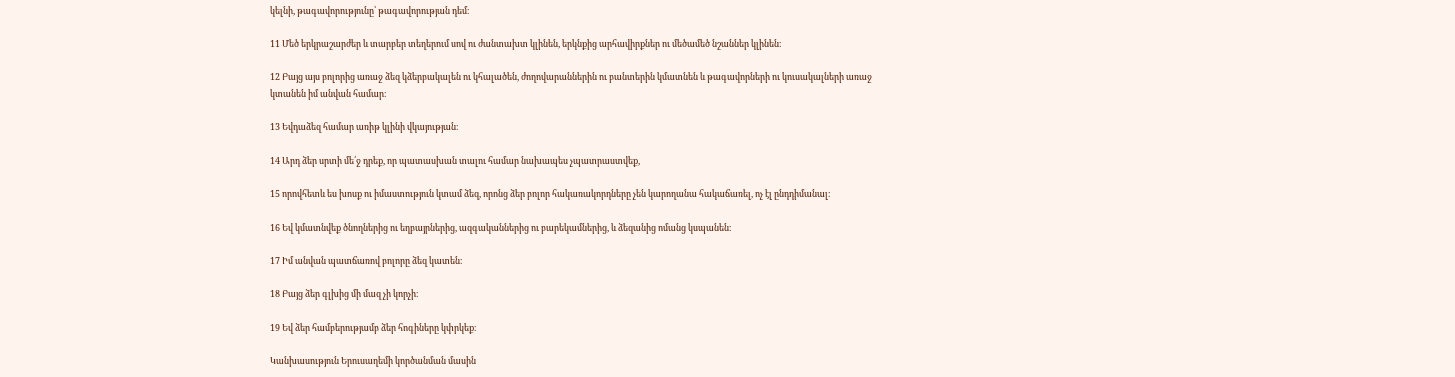կելնի, թագավորությունը՝ թագավորության դեմ։

11 Մեծ երկրաշարժեր և տարբեր տեղերում սով ու ժանտախտ կլինեն, երկնքից արհավիրքներ ու մեծամեծ նշաններ կլինեն։

12 Բայց այս բոլորից առաջ ձեզ կձերբակալեն ու կհալածեն, ժողովարաններին ու բանտերին կմատնեն և թագավորների ու կուսակալների առաջ կտանեն իմ անվան համար։

13 Եվդաձեզ համար առիթ կլինի վկայության։

14 Արդ ձեր սրտի մե՛ջ դրեք, որ պատասխան տալու համար նախապես չպատրաստվեք,

15 որովհետև ես խոսք ու իմաստություն կտամ ձեզ, որոնց ձեր բոլոր հակառակորդները չեն կարողանա հակաճառել, ոչ էլ ընդդիմանալ։

16 Եվ կմատնվեք ծնողներից ու եղբայրներից, ազգականներից ու բարեկամներից, և ձեզանից ոմանց կսպանեն։

17 Իմ անվան պատճառով բոլորը ձեզ կատեն։

18 Բայց ձեր գլխից մի մազ չի կորչի։

19 Եվ ձեր համբերությամբ ձեր հոգիները կփրկեք։

Կանխասություն Երուսաղեմի կործանման մասին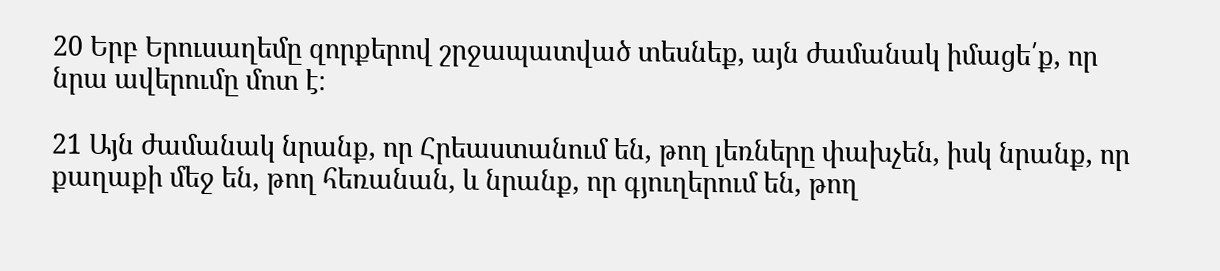20 Երբ Երուսաղեմը զորքերով շրջապատված տեսնեք, այն ժամանակ իմացե՛ք, որ նրա ավերումը մոտ է։

21 Այն ժամանակ նրանք, որ Հրեաստանում են, թող լեռները փախչեն, իսկ նրանք, որ քաղաքի մեջ են, թող հեռանան, և նրանք, որ գյուղերում են, թող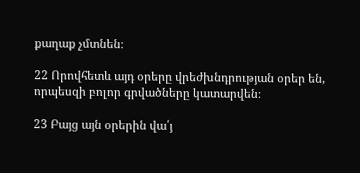քաղաք չմտնեն։

22 Որովհետև այդ օրերը վրեժխնդրության օրեր են, որպեսզի բոլոր գրվածները կատարվեն։

23 Բայց այն օրերին վա՛յ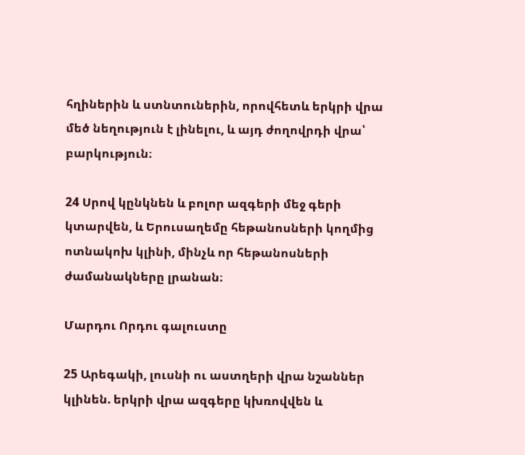հղիներին և ստնտուներին, որովհետև երկրի վրա մեծ նեղություն է լինելու, և այդ ժողովրդի վրա՝ բարկություն։

24 Սրով կընկնեն և բոլոր ազգերի մեջ գերի կտարվեն, և Երուսաղեմը հեթանոսների կողմից ոտնակոխ կլինի, մինչև որ հեթանոսների ժամանակները լրանան։

Մարդու Որդու գալուստը

25 Արեգակի, լուսնի ու աստղերի վրա նշաններ կլինեն. երկրի վրա ազգերը կխռովվեն և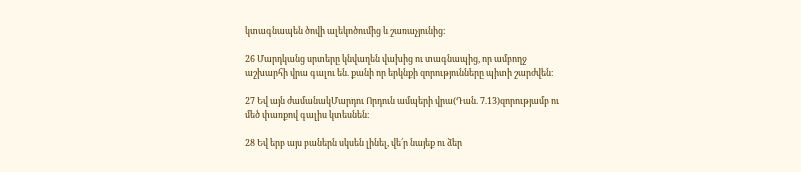կտագնապեն ծովի ալեկոծումից և շառաչյունից։

26 Մարդկանց սրտերը կնվաղեն վախից ու տագնապից, որ ամբողջ աշխարհի վրա գալու են. քանի որ երկնքի զորությունները պիտի շարժվեն։

27 Եվ այն ժամանակՄարդու Որդուն ամպերի վրա(Դան. 7.13)զորությամբ ու մեծ փառքով գալիս կտեսնեն։

28 Եվ երբ այս բաներն սկսեն լինել, վե՛ր նայեք ու ձեր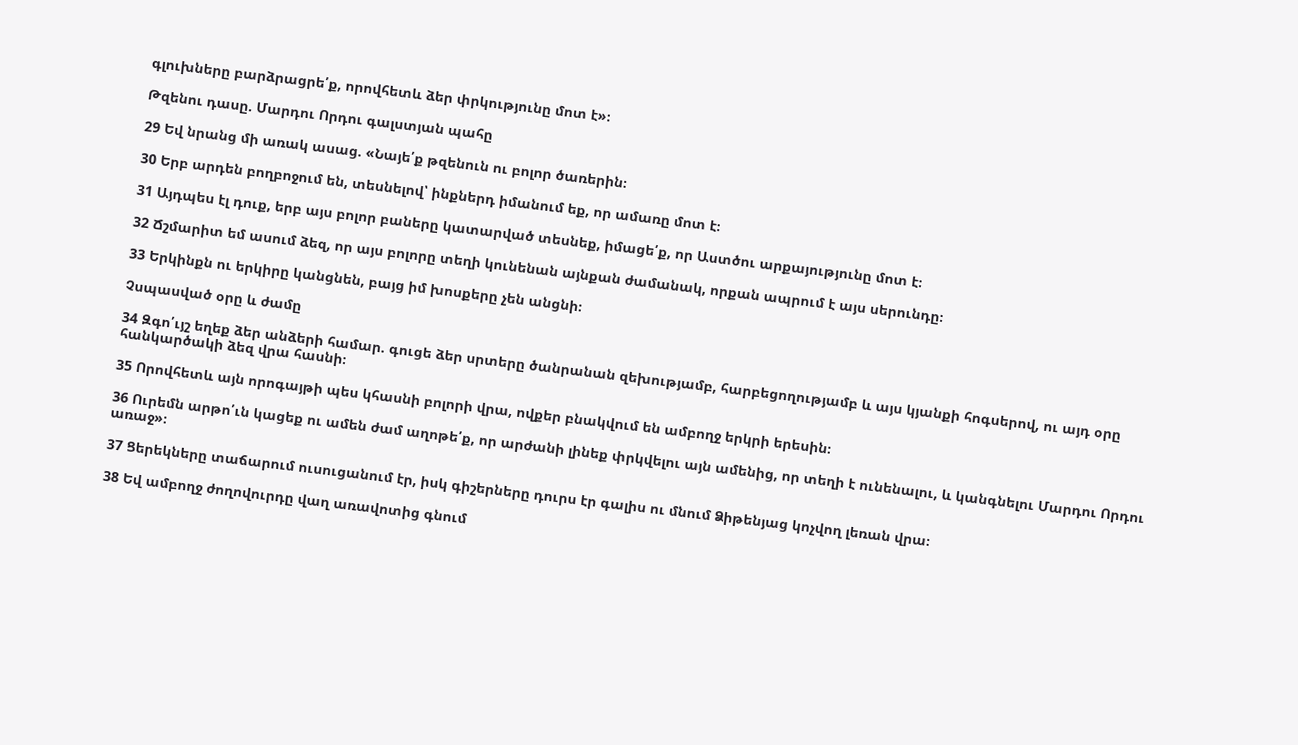գլուխները բարձրացրե՛ք, որովհետև ձեր փրկությունը մոտ է»։

Թզենու դասը. Մարդու Որդու գալստյան պահը

29 Եվ նրանց մի առակ ասաց. «Նայե՛ք թզենուն ու բոլոր ծառերին։

30 Երբ արդեն բողբոջում են, տեսնելով՝ ինքներդ իմանում եք, որ ամառը մոտ է։

31 Այդպես էլ դուք, երբ այս բոլոր բաները կատարված տեսնեք, իմացե՛ք, որ Աստծու արքայությունը մոտ է։

32 Ճշմարիտ եմ ասում ձեզ, որ այս բոլորը տեղի կունենան այնքան ժամանակ, որքան ապրում է այս սերունդը։

33 Երկինքն ու երկիրը կանցնեն, բայց իմ խոսքերը չեն անցնի։

Չսպասված օրը և ժամը

34 Զգո՛ւյշ եղեք ձեր անձերի համար. գուցե ձեր սրտերը ծանրանան զեխությամբ, հարբեցողությամբ և այս կյանքի հոգսերով, ու այդ օրը հանկարծակի ձեզ վրա հասնի։

35 Որովհետև այն որոգայթի պես կհասնի բոլորի վրա, ովքեր բնակվում են ամբողջ երկրի երեսին։

36 Ուրեմն արթո՛ւն կացեք ու ամեն ժամ աղոթե՛ք, որ արժանի լինեք փրկվելու այն ամենից, որ տեղի է ունենալու, և կանգնելու Մարդու Որդու առաջ»։

37 Ցերեկները տաճարում ուսուցանում էր, իսկ գիշերները դուրս էր գալիս ու մնում Ձիթենյաց կոչվող լեռան վրա։

38 Եվ ամբողջ ժողովուրդը վաղ առավոտից գնում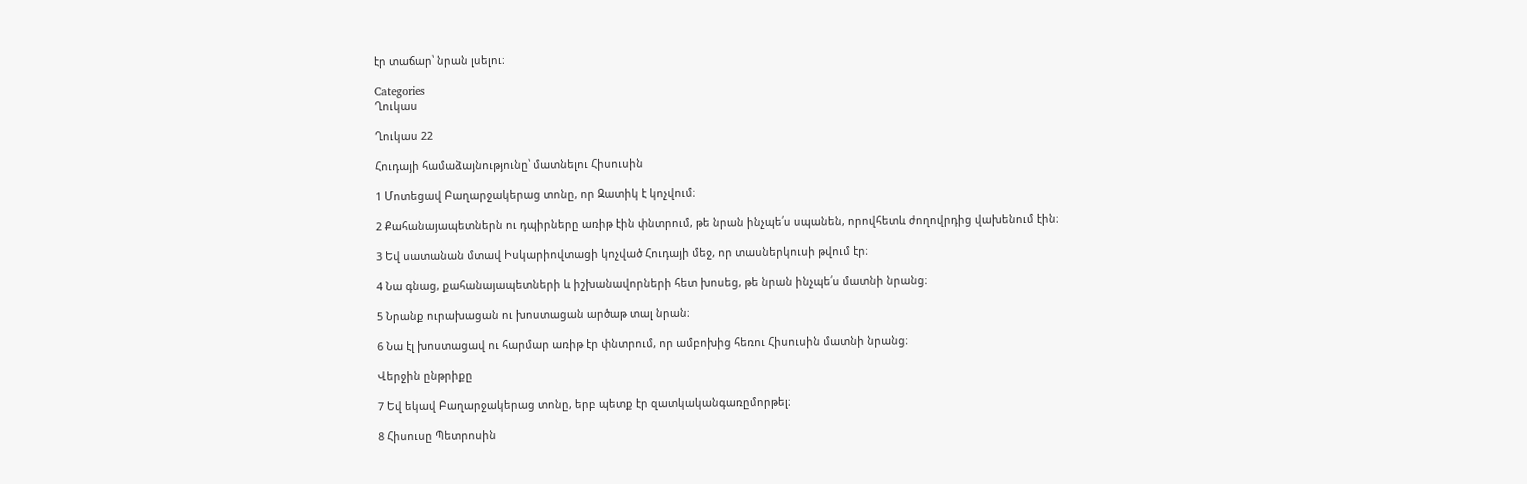էր տաճար՝ նրան լսելու։

Categories
Ղուկաս

Ղուկաս 22

Հուդայի համաձայնությունը՝ մատնելու Հիսուսին

1 Մոտեցավ Բաղարջակերաց տոնը, որ Զատիկ է կոչվում։

2 Քահանայապետներն ու դպիրները առիթ էին փնտրում, թե նրան ինչպե՛ս սպանեն, որովհետև ժողովրդից վախենում էին։

3 Եվ սատանան մտավ Իսկարիովտացի կոչված Հուդայի մեջ, որ տասներկուսի թվում էր։

4 Նա գնաց, քահանայապետների և իշխանավորների հետ խոսեց, թե նրան ինչպե՛ս մատնի նրանց։

5 Նրանք ուրախացան ու խոստացան արծաթ տալ նրան։

6 Նա էլ խոստացավ ու հարմար առիթ էր փնտրում, որ ամբոխից հեռու Հիսուսին մատնի նրանց։

Վերջին ընթրիքը

7 Եվ եկավ Բաղարջակերաց տոնը, երբ պետք էր զատկականգառըմորթել։

8 Հիսուսը Պետրոսին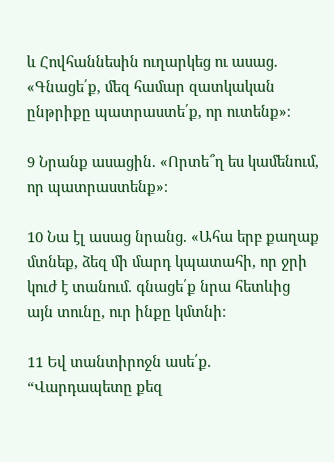և Հովհաննեսին ուղարկեց ու ասաց. «Գնացե՛ք, մեզ համար զատկական ընթրիքը պատրաստե՛ք, որ ուտենք»։

9 Նրանք ասացին. «Որտե՞ղ ես կամենում, որ պատրաստենք»։

10 Նա էլ ասաց նրանց. «Ահա երբ քաղաք մտնեք, ձեզ մի մարդ կպատահի, որ ջրի կուժ է տանում. գնացե՛ք նրա հետևից այն տունը, ուր ինքը կմտնի։

11 Եվ տանտիրոջն ասե՛ք. “Վարդապետը քեզ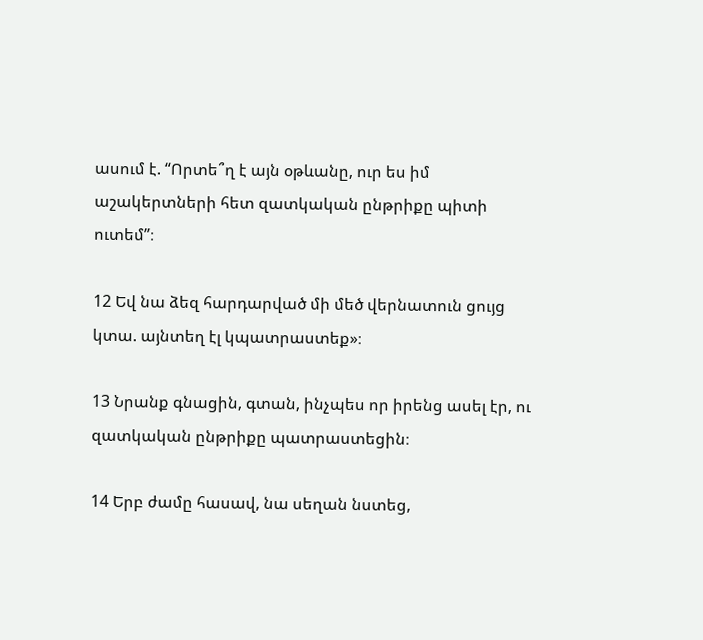ասում է. “Որտե՞ղ է այն օթևանը, ուր ես իմ աշակերտների հետ զատկական ընթրիքը պիտի ուտեմ”։

12 Եվ նա ձեզ հարդարված մի մեծ վերնատուն ցույց կտա. այնտեղ էլ կպատրաստեք»։

13 Նրանք գնացին, գտան, ինչպես որ իրենց ասել էր, ու զատկական ընթրիքը պատրաստեցին։

14 Երբ ժամը հասավ, նա սեղան նստեց,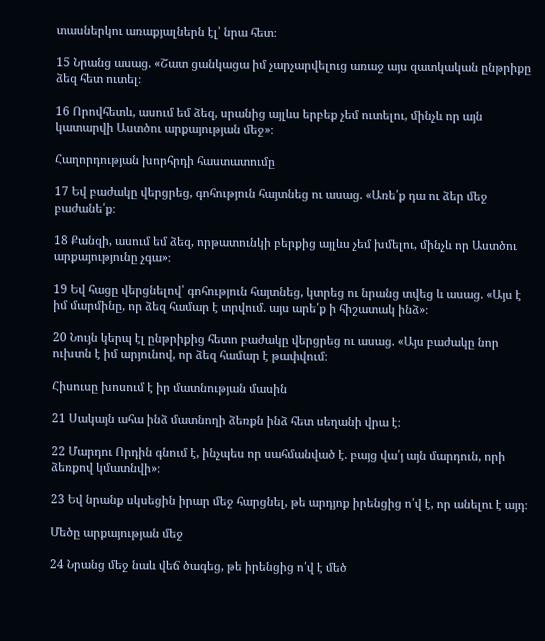տասներկու առաքյալներն էլ՝ նրա հետ։

15 Նրանց ասաց. «Շատ ցանկացա իմ չարչարվելուց առաջ այս զատկական ընթրիքը ձեզ հետ ուտել։

16 Որովհետև, ասում եմ ձեզ, սրանից այլևս երբեք չեմ ուտելու, մինչև որ այն կատարվի Աստծու արքայության մեջ»։

Հաղորդության խորհրդի հաստատումը

17 Եվ բաժակը վերցրեց, գոհություն հայտնեց ու ասաց. «Առե՛ք դա ու ձեր մեջ բաժանե՛ք։

18 Քանզի, ասում եմ ձեզ, որթատունկի բերքից այլևս չեմ խմելու, մինչև որ Աստծու արքայությունը չգա»։

19 Եվ հացը վերցնելով՝ գոհություն հայտնեց, կտրեց ու նրանց տվեց և ասաց. «Այս է իմ մարմինը, որ ձեզ համար է տրվում. այս արե՛ք ի հիշատակ ինձ»։

20 Նույն կերպ էլ ընթրիքից հետո բաժակը վերցրեց ու ասաց. «Այս բաժակը նոր ուխտն է իմ արյունով, որ ձեզ համար է թափվում։

Հիսուսը խոսում է իր մատնության մասին

21 Սակայն ահա ինձ մատնողի ձեռքն ինձ հետ սեղանի վրա է։

22 Մարդու Որդին գնում է, ինչպես որ սահմանված է. բայց վա՛յ այն մարդուն, որի ձեռքով կմատնվի»։

23 Եվ նրանք սկսեցին իրար մեջ հարցնել, թե արդյոք իրենցից ո՛վ է, որ անելու է այդ։

Մեծը արքայության մեջ

24 Նրանց մեջ նաև վեճ ծագեց, թե իրենցից ո՛վ է մեծ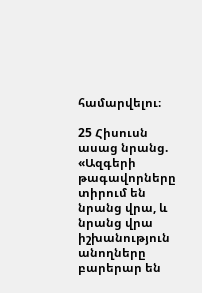համարվելու։

25 Հիսուսն ասաց նրանց. «Ազգերի թագավորները տիրում են նրանց վրա, և նրանց վրա իշխանություն անողները բարերար են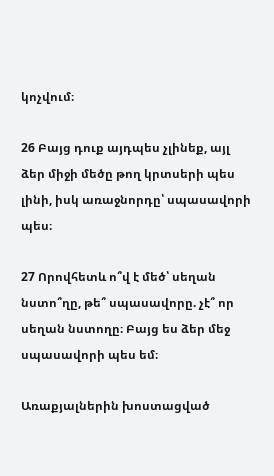կոչվում։

26 Բայց դուք այդպես չլինեք, այլ ձեր միջի մեծը թող կրտսերի պես լինի, իսկ առաջնորդը՝ սպասավորի պես։

27 Որովհետև ո՞վ է մեծ՝ սեղան նստո՞ղը, թե՞ սպասավորը. չէ՞ որ սեղան նստողը։ Բայց ես ձեր մեջ սպասավորի պես եմ։

Առաքյալներին խոստացված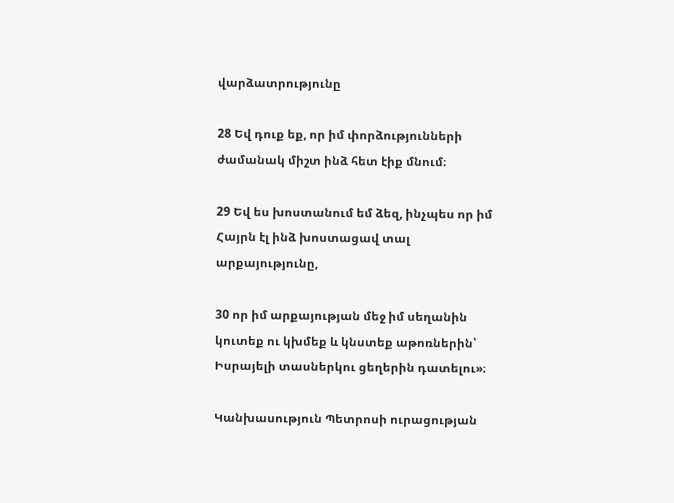վարձատրությունը

28 Եվ դուք եք, որ իմ փորձությունների ժամանակ միշտ ինձ հետ էիք մնում։

29 Եվ ես խոստանում եմ ձեզ, ինչպես որ իմ Հայրն էլ ինձ խոստացավ տալ արքայությունը,

30 որ իմ արքայության մեջ իմ սեղանին կուտեք ու կխմեք և կնստեք աթոռներին՝ Իսրայելի տասներկու ցեղերին դատելու»։

Կանխասություն Պետրոսի ուրացության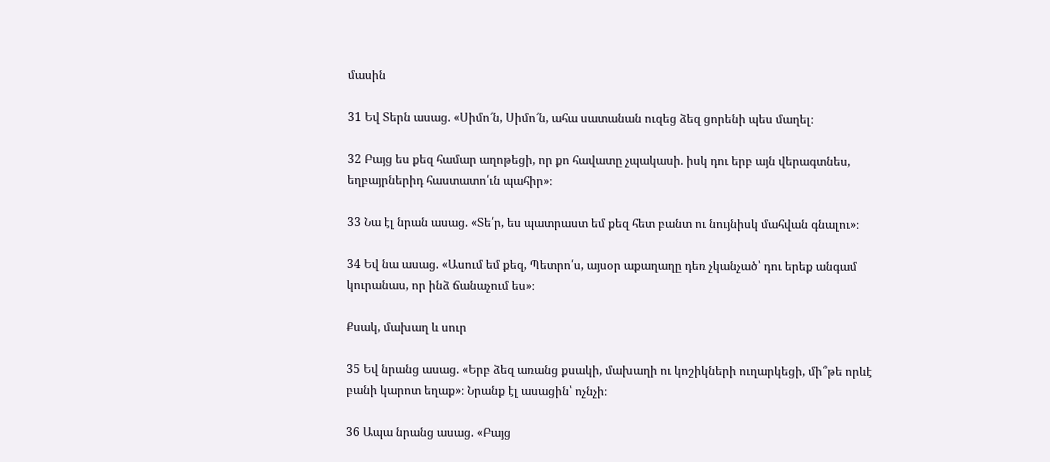մասին

31 Եվ Տերն ասաց. «Սիմո՜ն, Սիմո՜ն, ահա սատանան ուզեց ձեզ ցորենի պես մաղել։

32 Բայց ես քեզ համար աղոթեցի, որ քո հավատը չպակասի. իսկ դու երբ այն վերագտնես, եղբայրներիդ հաստատո՛ւն պահիր»։

33 Նա էլ նրան ասաց. «Տե՛ր, ես պատրաստ եմ քեզ հետ բանտ ու նույնիսկ մահվան գնալու»։

34 Եվ նա ասաց. «Ասում եմ քեզ, Պետրո՛ս, այսօր աքաղաղը դեռ չկանչած՝ դու երեք անգամ կուրանաս, որ ինձ ճանաչում ես»։

Քսակ, մախաղ և սուր

35 Եվ նրանց ասաց. «Երբ ձեզ առանց քսակի, մախաղի ու կոշիկների ուղարկեցի, մի՞թե որևէ բանի կարոտ եղաք»։ Նրանք էլ ասացին՝ ոչնչի։

36 Ապա նրանց ասաց. «Բայց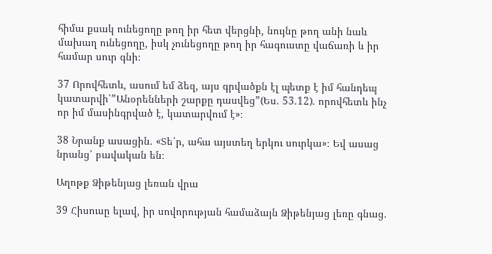հիմա քսակ ունեցողը թող իր հետ վերցնի, նույնը թող անի նաև մախաղ ունեցողը, իսկ չունեցողը թող իր հագուստը վաճառի և իր համար սուր գնի։

37 Որովհետև, ասում եմ ձեզ, այս գրվածքն էլ պետք է իմ հանդեպ կատարվի՝”Անօրենների շարքը դասվեց”(Ես. 53.12). որովհետև ինչ որ իմ մասինգրված է, կատարվում է»։

38 Նրանք ասացին. «Տե՛ր, ահա այստեղ երկու սուրկա»։ Եվ ասաց նրանց՝ բավական են։

Աղոթք Ձիթենյաց լեռան վրա

39 Հիսուսը ելավ, իր սովորության համաձայն Ձիթենյաց լեռը գնաց.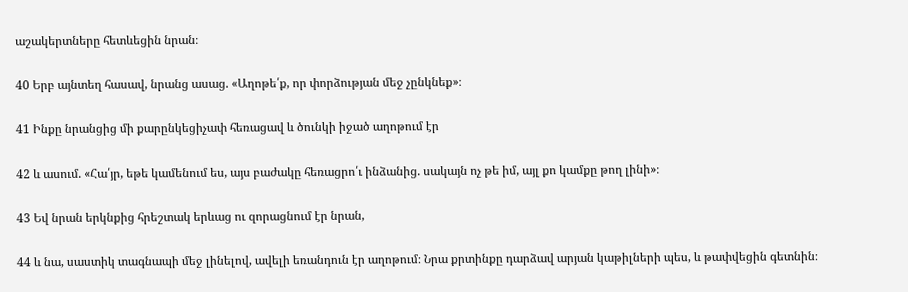աշակերտները հետևեցին նրան։

40 Երբ այնտեղ հասավ, նրանց ասաց. «Աղոթե՛ք, որ փորձության մեջ չընկնեք»։

41 Ինքը նրանցից մի քարընկեցիչափ հեռացավ և ծունկի իջած աղոթում էր

42 և ասում. «Հա՛յր, եթե կամենում ես, այս բաժակը հեռացրո՛ւ ինձանից. սակայն ոչ թե իմ, այլ քո կամքը թող լինի»։

43 Եվ նրան երկնքից հրեշտակ երևաց ու զորացնում էր նրան,

44 և նա, սաստիկ տագնապի մեջ լինելով, ավելի եռանդուն էր աղոթում։ Նրա քրտինքը դարձավ արյան կաթիլների պես, և թափվեցին գետնին։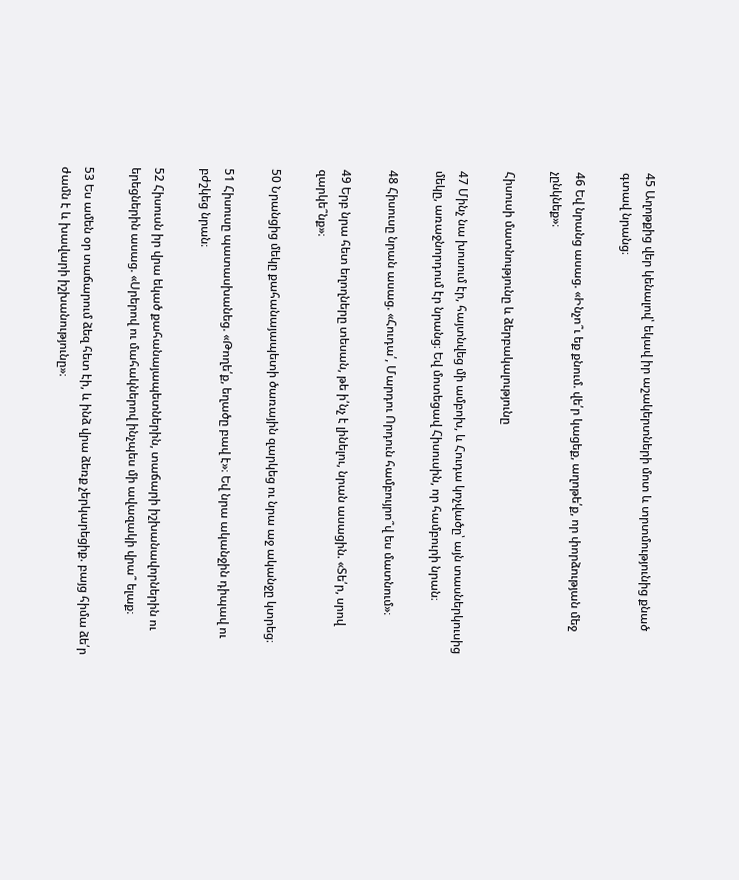45 Աղոթքից վեր կենալով՝ եկավ իր աշակերտների մոտ և տրտմությունից քնած գտավ նրանց։

46 Եվ նրանց ասաց. «Ինչո՞ւ եք քնում. վե՛ր կացեք, աղոթե՛ք, որ փորձության մեջ չընկնեք»։

Հիսուսի մատնությունը և ձերբակալությունը

47 Մինչ նա խոսում էր, հայտնվեց մի ամբոխ, և Հուդա կոչվածը՝ այն տասներկուսից մեկը, առաջնորդում էր նրանց։ Եվ մոտեցավ Հիսուսին, որ համբուրի նրան։

48 Հիսուսը նրան ասաց. «Հուդա՛, Մարդու Որդուն համբույրո՞վ ես մատնում»։

49 Երբ նրա հետ եղողները տեսան, թե ի՛նչ է լինելու, նրան ասացին. «Տե՛ր, սրով զարկե՞նք»։

50 Նրանցից մեկը քահանայապետի ծառային զարկեց ու նրա աջ ականջը կտրեց։

51 Հիսուսը պատասխանեց. «Թողե՛ք, եղածը բավ է»։ Եվ նրա ականջին դիպավ ու բժշկեց նրան։

52 Հիսուսն իր վրա եկած քահանայապետներին, տաճարի իշխանավորներին ու երեցներին ասաց. «Սրերով ու մահակներով ինչպես մի ավազակի վրա՞ ելաք։

53 Ես ամեն օր տաճարում ձեզ հետ էի, և ինձ վրա ձեռք չերկարեցիք. բայց հիմա ձե՛ր ժամն է և խավարի իշխանությունը»։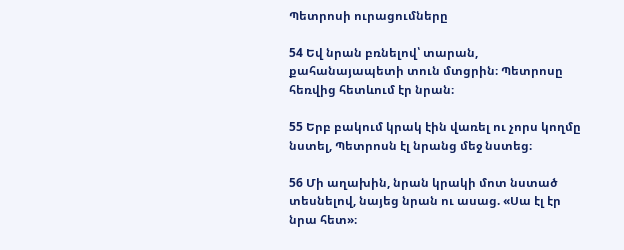Պետրոսի ուրացումները

54 Եվ նրան բռնելով՝ տարան, քահանայապետի տուն մտցրին։ Պետրոսը հեռվից հետևում էր նրան։

55 Երբ բակում կրակ էին վառել ու չորս կողմը նստել, Պետրոսն էլ նրանց մեջ նստեց։

56 Մի աղախին, նրան կրակի մոտ նստած տեսնելով, նայեց նրան ու ասաց. «Սա էլ էր նրա հետ»։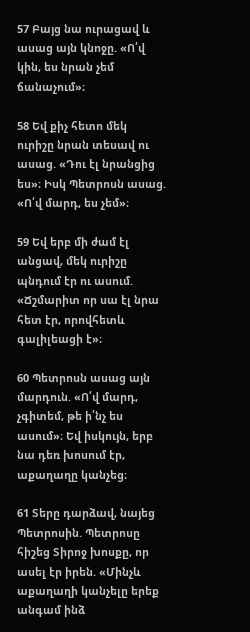57 Բայց նա ուրացավ և ասաց այն կնոջը. «Ո՛վ կին, ես նրան չեմ ճանաչում»։

58 Եվ քիչ հետո մեկ ուրիշը նրան տեսավ ու ասաց. «Դու էլ նրանցից ես»։ Իսկ Պետրոսն ասաց. «Ո՛վ մարդ, ես չեմ»։

59 Եվ երբ մի ժամ էլ անցավ, մեկ ուրիշը պնդում էր ու ասում. «Ճշմարիտ որ սա էլ նրա հետ էր, որովհետև գալիլեացի է»։

60 Պետրոսն ասաց այն մարդուն. «Ո՛վ մարդ, չգիտեմ, թե ի՛նչ ես ասում»։ Եվ իսկույն, երբ նա դեռ խոսում էր, աքաղաղը կանչեց։

61 Տերը դարձավ, նայեց Պետրոսին. Պետրոսը հիշեց Տիրոջ խոսքը, որ ասել էր իրեն. «Մինչև աքաղաղի կանչելը երեք անգամ ինձ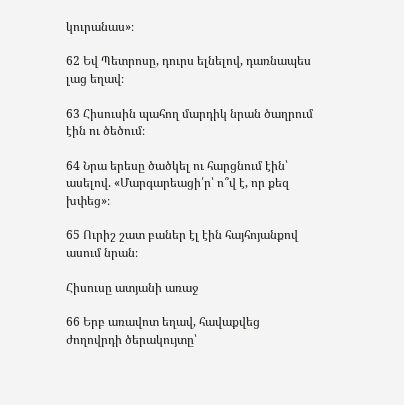կուրանաս»։

62 Եվ Պետրոսը, դուրս ելնելով, դառնապես լաց եղավ։

63 Հիսուսին պահող մարդիկ նրան ծաղրում էին ու ծեծում։

64 Նրա երեսը ծածկել ու հարցնում էին՝ ասելով. «Մարգարեացի՛ր՝ ո՞վ է, որ քեզ խփեց»։

65 Ուրիշ շատ բաներ էլ էին հայհոյանքով ասում նրան։

Հիսուսը ատյանի առաջ

66 Երբ առավոտ եղավ, հավաքվեց ժողովրդի ծերակույտը՝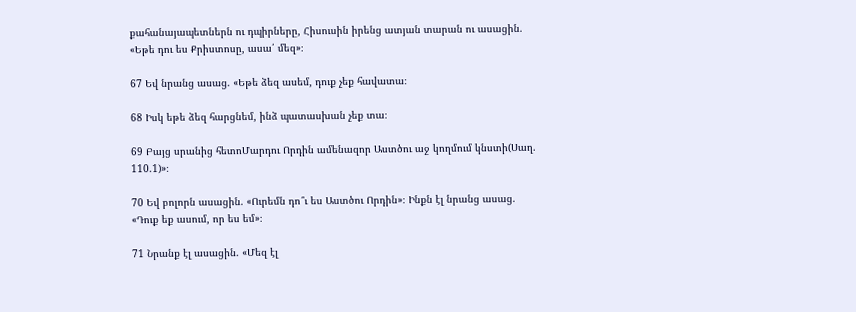քահանայապետներն ու դպիրները, Հիսուսին իրենց ատյան տարան ու ասացին. «Եթե դու ես Քրիստոսը, ասա՛ մեզ»։

67 Եվ նրանց ասաց. «Եթե ձեզ ասեմ, դուք չեք հավատա։

68 Իսկ եթե ձեզ հարցնեմ, ինձ պատասխան չեք տա։

69 Բայց սրանից հետոՄարդու Որդին ամենազոր Աստծու աջ կողմում կնստի(Սաղ. 110.1)»։

70 Եվ բոլորն ասացին. «Ուրեմն դո՞ւ ես Աստծու Որդին»։ Ինքն էլ նրանց ասաց. «Դուք եք ասում, որ ես եմ»։

71 Նրանք էլ ասացին. «Մեզ էլ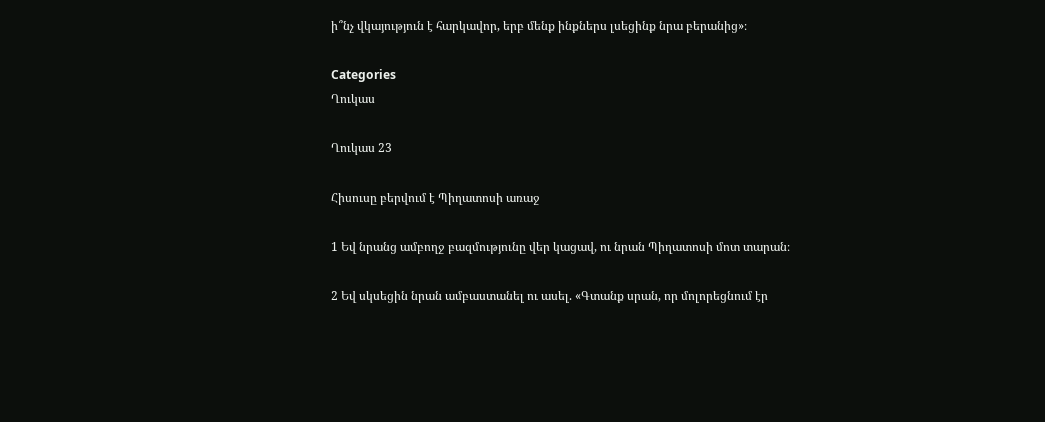ի՞նչ վկայություն է հարկավոր, երբ մենք ինքներս լսեցինք նրա բերանից»։

Categories
Ղուկաս

Ղուկաս 23

Հիսուսը բերվում է Պիղատոսի առաջ

1 Եվ նրանց ամբողջ բազմությունը վեր կացավ, ու նրան Պիղատոսի մոտ տարան։

2 Եվ սկսեցին նրան ամբաստանել ու ասել. «Գտանք սրան, որ մոլորեցնում էր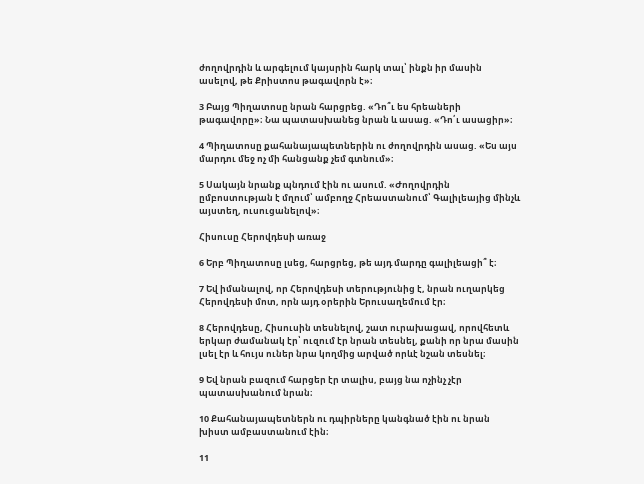ժողովրդին և արգելում կայսրին հարկ տալ՝ ինքն իր մասին ասելով, թե Քրիստոս թագավորն է»։

3 Բայց Պիղատոսը նրան հարցրեց. «Դո՞ւ ես հրեաների թագավորը»։ Նա պատասխանեց նրան և ասաց. «Դո՛ւ ասացիր»։

4 Պիղատոսը քահանայապետներին ու ժողովրդին ասաց. «Ես այս մարդու մեջ ոչ մի հանցանք չեմ գտնում»։

5 Սակայն նրանք պնդում էին ու ասում. «Ժողովրդին ըմբոստության է մղում՝ ամբողջ Հրեաստանում՝ Գալիլեայից մինչև այստեղ, ուսուցանելով»։

Հիսուսը Հերովդեսի առաջ

6 Երբ Պիղատոսը լսեց, հարցրեց, թե այդ մարդը գալիլեացի՞ է։

7 Եվ իմանալով, որ Հերովդեսի տերությունից է, նրան ուղարկեց Հերովդեսի մոտ, որն այդ օրերին Երուսաղեմում էր։

8 Հերովդեսը, Հիսուսին տեսնելով, շատ ուրախացավ, որովհետև երկար ժամանակ էր՝ ուզում էր նրան տեսնել, քանի որ նրա մասին լսել էր և հույս ուներ նրա կողմից արված որևէ նշան տեսնել։

9 Եվ նրան բազում հարցեր էր տալիս, բայց նա ոչինչ չէր պատասխանում նրան։

10 Քահանայապետներն ու դպիրները կանգնած էին ու նրան խիստ ամբաստանում էին։

11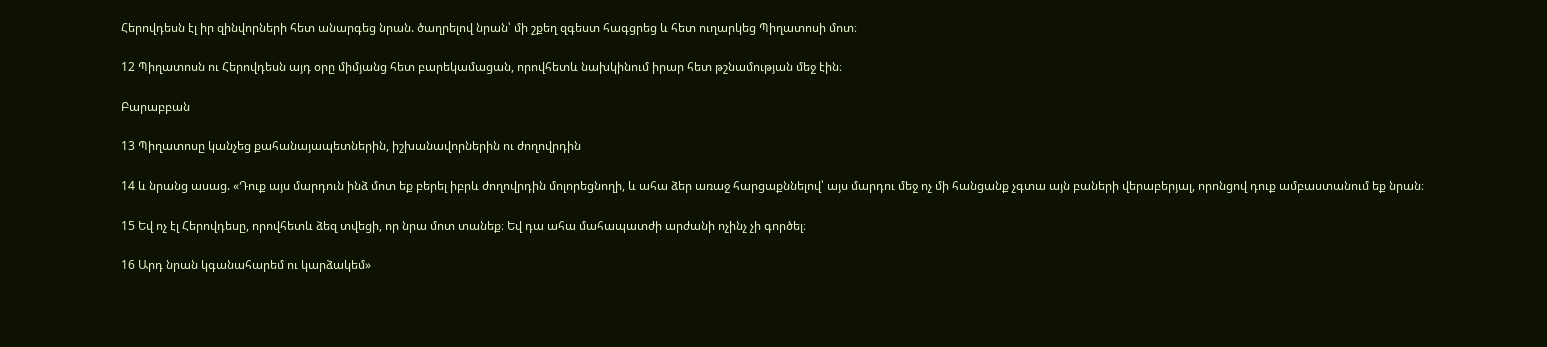Հերովդեսն էլ իր զինվորների հետ անարգեց նրան. ծաղրելով նրան՝ մի շքեղ զգեստ հագցրեց և հետ ուղարկեց Պիղատոսի մոտ։

12 Պիղատոսն ու Հերովդեսն այդ օրը միմյանց հետ բարեկամացան, որովհետև նախկինում իրար հետ թշնամության մեջ էին։

Բարաբբան

13 Պիղատոսը կանչեց քահանայապետներին, իշխանավորներին ու ժողովրդին

14 և նրանց ասաց. «Դուք այս մարդուն ինձ մոտ եք բերել իբրև ժողովրդին մոլորեցնողի, և ահա ձեր առաջ հարցաքննելով՝ այս մարդու մեջ ոչ մի հանցանք չգտա այն բաների վերաբերյալ, որոնցով դուք ամբաստանում եք նրան։

15 Եվ ոչ էլ Հերովդեսը, որովհետև ձեզ տվեցի, որ նրա մոտ տանեք։ Եվ դա ահա մահապատժի արժանի ոչինչ չի գործել։

16 Արդ նրան կգանահարեմ ու կարձակեմ»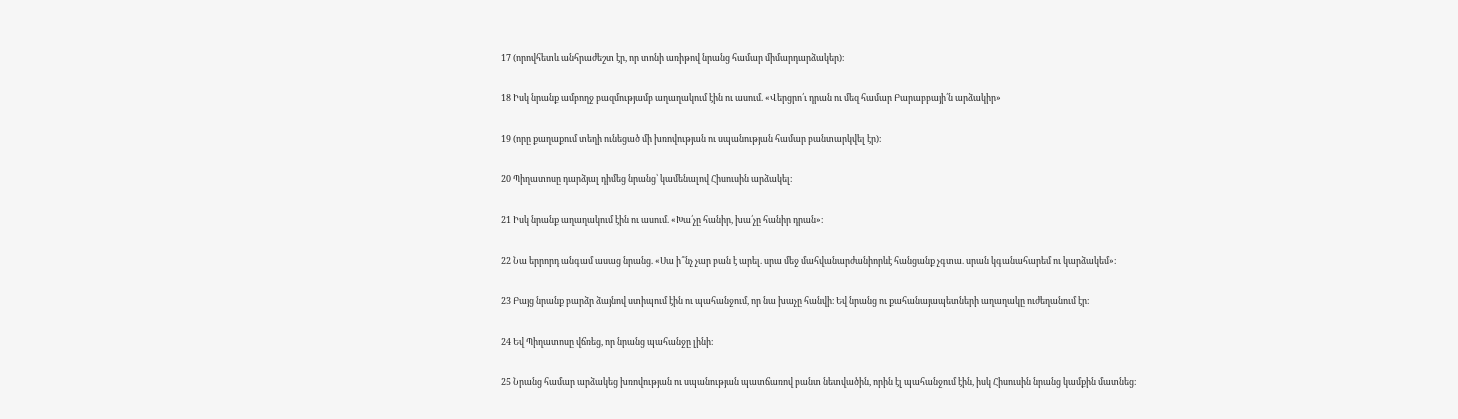17 (որովհետև անհրաժեշտ էր, որ տոնի առիթով նրանց համար միմարդարձակեր)։

18 Իսկ նրանք ամբողջ բազմությամբ աղաղակում էին ու ասում. «Վերցրո՛ւ դրան ու մեզ համար Բարաբբայի՛ն արձակիր»

19 (որը քաղաքում տեղի ունեցած մի խռովության ու սպանության համար բանտարկվել էր)։

20 Պիղատոսը դարձյալ դիմեց նրանց՝ կամենալով Հիսուսին արձակել։

21 Իսկ նրանք աղաղակում էին ու ասում. «Խա՛չը հանիր, խա՛չը հանիր դրան»։

22 Նա երրորդ անգամ ասաց նրանց. «Սա ի՞նչ չար բան է արել. սրա մեջ մահվանարժանիորևէ հանցանք չգտա. սրան կգանահարեմ ու կարձակեմ»։

23 Բայց նրանք բարձր ձայնով ստիպում էին ու պահանջում, որ նա խաչը հանվի։ Եվ նրանց ու քահանայապետների աղաղակը ուժեղանում էր։

24 Եվ Պիղատոսը վճռեց, որ նրանց պահանջը լինի։

25 Նրանց համար արձակեց խռովության ու սպանության պատճառով բանտ նետվածին, որին էլ պահանջում էին, իսկ Հիսուսին նրանց կամքին մատնեց։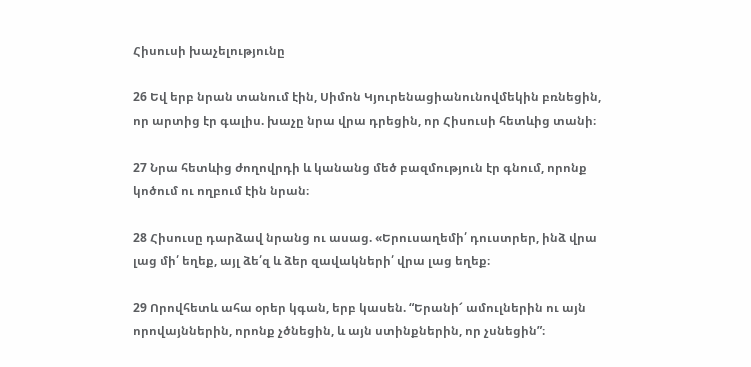Հիսուսի խաչելությունը

26 Եվ երբ նրան տանում էին, Սիմոն Կյուրենացիանունովմեկին բռնեցին, որ արտից էր գալիս. խաչը նրա վրա դրեցին, որ Հիսուսի հետևից տանի։

27 Նրա հետևից ժողովրդի և կանանց մեծ բազմություն էր գնում, որոնք կոծում ու ողբում էին նրան։

28 Հիսուսը դարձավ նրանց ու ասաց. «Երուսաղեմի՛ դուստրեր, ինձ վրա լաց մի՛ եղեք, այլ ձե՛զ և ձեր զավակների՛ վրա լաց եղեք։

29 Որովհետև ահա օրեր կգան, երբ կասեն. “Երանի՜ ամուլներին ու այն որովայններին, որոնք չծնեցին, և այն ստինքներին, որ չսնեցին”։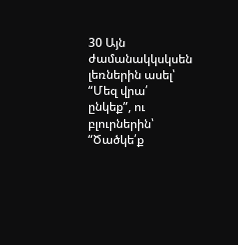30 Այն ժամանակկսկսեն լեռներին ասել՝ “Մեզ վրա՛ ընկեք”, ու բլուրներին՝ “Ծածկե՛ք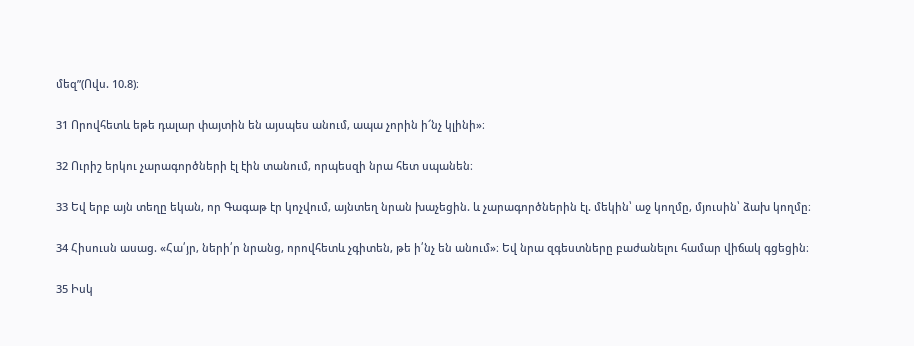մեզ”(Ովս. 10.8)։

31 Որովհետև եթե դալար փայտին են այսպես անում, ապա չորին ի՜նչ կլինի»։

32 Ուրիշ երկու չարագործների էլ էին տանում, որպեսզի նրա հետ սպանեն։

33 Եվ երբ այն տեղը եկան, որ Գագաթ էր կոչվում, այնտեղ նրան խաչեցին. և չարագործներին էլ. մեկին՝ աջ կողմը, մյուսին՝ ձախ կողմը։

34 Հիսուսն ասաց. «Հա՛յր, ների՛ր նրանց, որովհետև չգիտեն, թե ի՛նչ են անում»։ Եվ նրա զգեստները բաժանելու համար վիճակ գցեցին։

35 Իսկ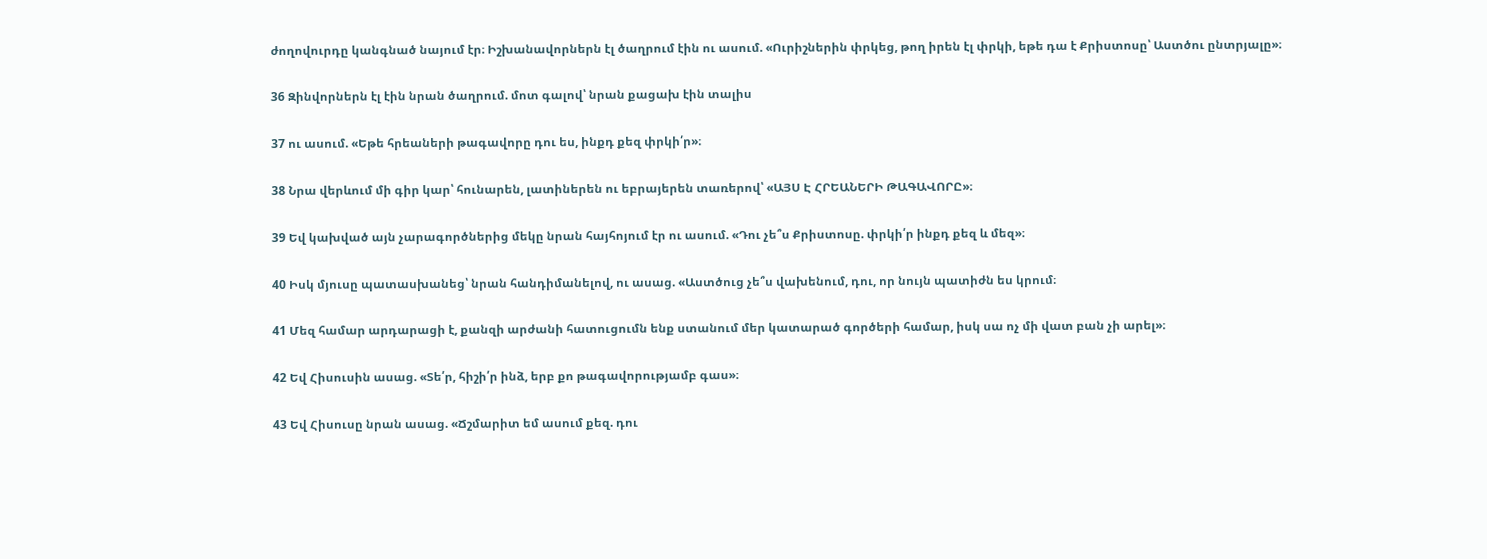ժողովուրդը կանգնած նայում էր։ Իշխանավորներն էլ ծաղրում էին ու ասում. «Ուրիշներին փրկեց, թող իրեն էլ փրկի, եթե դա է Քրիստոսը՝ Աստծու ընտրյալը»։

36 Զինվորներն էլ էին նրան ծաղրում. մոտ գալով՝ նրան քացախ էին տալիս

37 ու ասում. «Եթե հրեաների թագավորը դու ես, ինքդ քեզ փրկի՛ր»։

38 Նրա վերևում մի գիր կար՝ հունարեն, լատիներեն ու եբրայերեն տառերով՝ «ԱՅՍ Է ՀՐԵԱՆԵՐԻ ԹԱԳԱՎՈՐԸ»։

39 Եվ կախված այն չարագործներից մեկը նրան հայհոյում էր ու ասում. «Դու չե՞ս Քրիստոսը. փրկի՛ր ինքդ քեզ և մեզ»։

40 Իսկ մյուսը պատասխանեց՝ նրան հանդիմանելով, ու ասաց. «Աստծուց չե՞ս վախենում, դու, որ նույն պատիժն ես կրում։

41 Մեզ համար արդարացի է, քանզի արժանի հատուցումն ենք ստանում մեր կատարած գործերի համար, իսկ սա ոչ մի վատ բան չի արել»։

42 Եվ Հիսուսին ասաց. «Տե՛ր, հիշի՛ր ինձ, երբ քո թագավորությամբ գաս»։

43 Եվ Հիսուսը նրան ասաց. «Ճշմարիտ եմ ասում քեզ. դու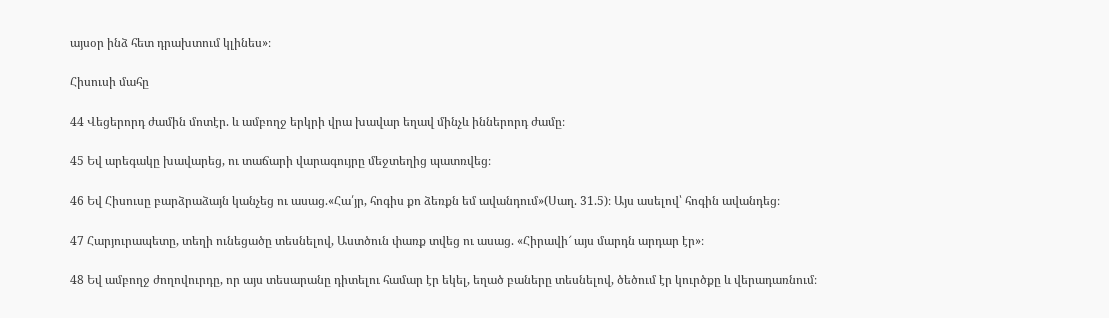այսօր ինձ հետ դրախտում կլինես»։

Հիսուսի մահը

44 Վեցերորդ ժամին մոտէր. և ամբողջ երկրի վրա խավար եղավ մինչև իններորդ ժամը։

45 Եվ արեգակը խավարեց, ու տաճարի վարագույրը մեջտեղից պատռվեց։

46 Եվ Հիսուսը բարձրաձայն կանչեց ու ասաց.«Հա՛յր, հոգիս քո ձեռքն եմ ավանդում»(Սաղ. 31.5)։ Այս ասելով՝ հոգին ավանդեց։

47 Հարյուրապետը, տեղի ունեցածը տեսնելով, Աստծուն փառք տվեց ու ասաց. «Հիրավի՜ այս մարդն արդար էր»։

48 Եվ ամբողջ ժողովուրդը, որ այս տեսարանը դիտելու համար էր եկել, եղած բաները տեսնելով, ծեծում էր կուրծքը և վերադառնում։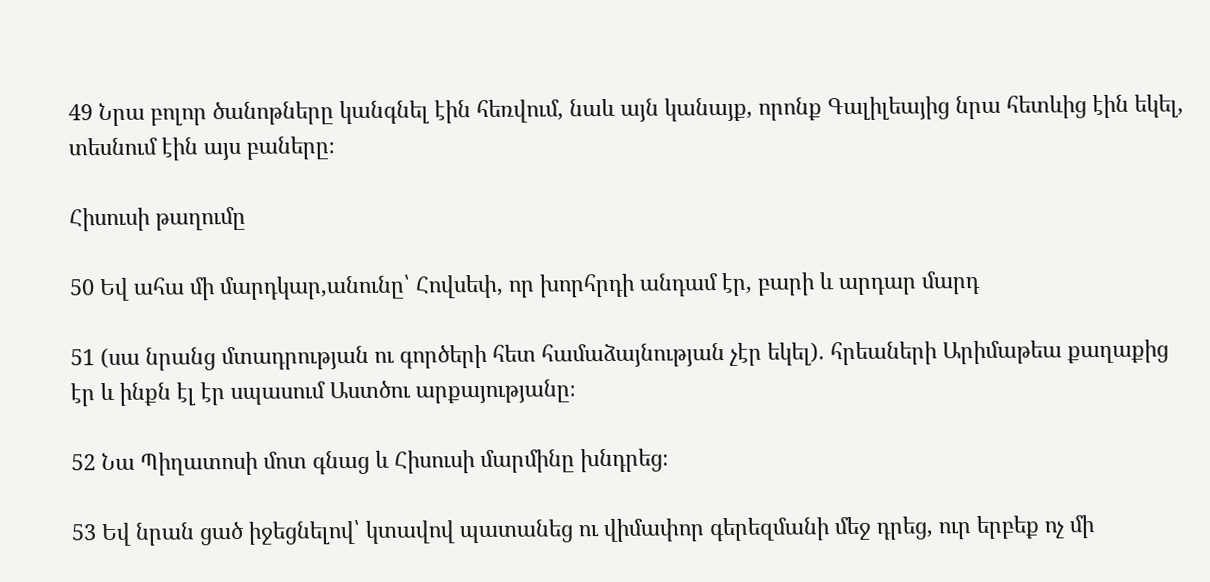49 Նրա բոլոր ծանոթները կանգնել էին հեռվում, նաև այն կանայք, որոնք Գալիլեայից նրա հետևից էին եկել, տեսնում էին այս բաները։

Հիսուսի թաղումը

50 Եվ ահա մի մարդկար,անունը՝ Հովսեփ, որ խորհրդի անդամ էր, բարի և արդար մարդ

51 (սա նրանց մտադրության ու գործերի հետ համաձայնության չէր եկել). հրեաների Արիմաթեա քաղաքից էր և ինքն էլ էր սպասում Աստծու արքայությանը։

52 Նա Պիղատոսի մոտ գնաց և Հիսուսի մարմինը խնդրեց։

53 Եվ նրան ցած իջեցնելով՝ կտավով պատանեց ու վիմափոր գերեզմանի մեջ դրեց, ուր երբեք ոչ մի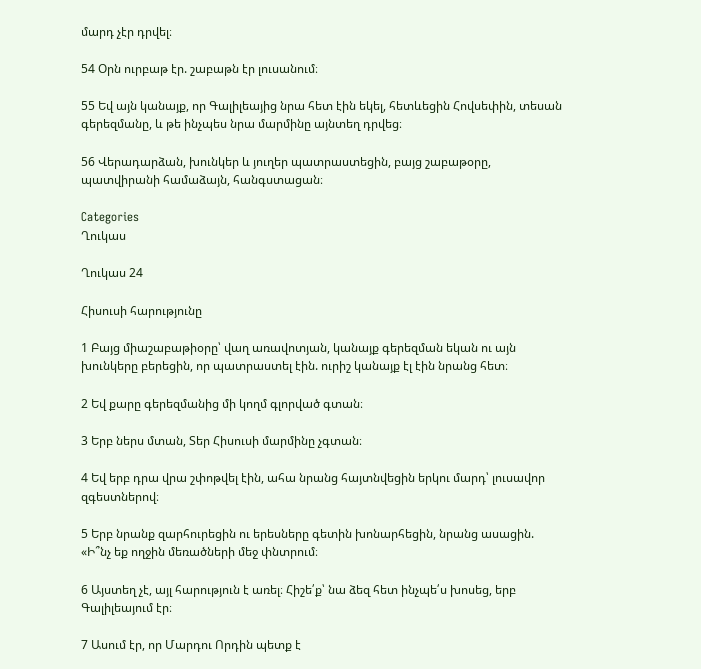մարդ չէր դրվել։

54 Օրն ուրբաթ էր. շաբաթն էր լուսանում։

55 Եվ այն կանայք, որ Գալիլեայից նրա հետ էին եկել, հետևեցին Հովսեփին, տեսան գերեզմանը, և թե ինչպես նրա մարմինը այնտեղ դրվեց։

56 Վերադարձան, խունկեր և յուղեր պատրաստեցին, բայց շաբաթօրը, պատվիրանի համաձայն, հանգստացան։

Categories
Ղուկաս

Ղուկաս 24

Հիսուսի հարությունը

1 Բայց միաշաբաթիօրը՝ վաղ առավոտյան, կանայք գերեզման եկան ու այն խունկերը բերեցին, որ պատրաստել էին. ուրիշ կանայք էլ էին նրանց հետ։

2 Եվ քարը գերեզմանից մի կողմ գլորված գտան։

3 Երբ ներս մտան, Տեր Հիսուսի մարմինը չգտան։

4 Եվ երբ դրա վրա շփոթվել էին, ահա նրանց հայտնվեցին երկու մարդ՝ լուսավոր զգեստներով։

5 Երբ նրանք զարհուրեցին ու երեսները գետին խոնարհեցին, նրանց ասացին. «Ի՞նչ եք ողջին մեռածների մեջ փնտրում։

6 Այստեղ չէ, այլ հարություն է առել։ Հիշե՛ք՝ նա ձեզ հետ ինչպե՛ս խոսեց, երբ Գալիլեայում էր։

7 Ասում էր, որ Մարդու Որդին պետք է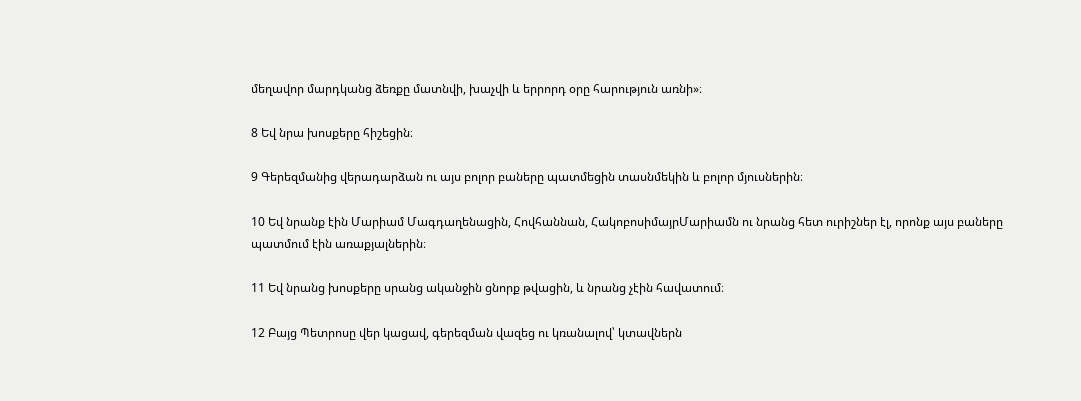մեղավոր մարդկանց ձեռքը մատնվի, խաչվի և երրորդ օրը հարություն առնի»։

8 Եվ նրա խոսքերը հիշեցին։

9 Գերեզմանից վերադարձան ու այս բոլոր բաները պատմեցին տասնմեկին և բոլոր մյուսներին։

10 Եվ նրանք էին Մարիամ Մագդաղենացին, Հովհաննան, ՀակոբոսիմայրՄարիամն ու նրանց հետ ուրիշներ էլ, որոնք այս բաները պատմում էին առաքյալներին։

11 Եվ նրանց խոսքերը սրանց ականջին ցնորք թվացին, և նրանց չէին հավատում։

12 Բայց Պետրոսը վեր կացավ, գերեզման վազեց ու կռանալով՝ կտավներն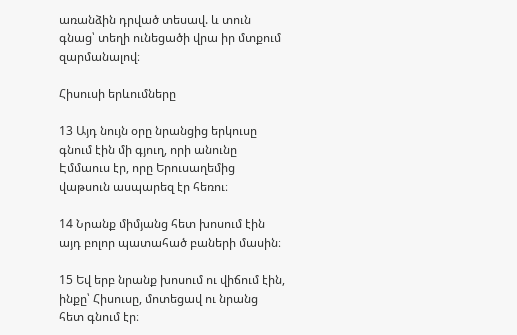առանձին դրված տեսավ. և տուն գնաց՝ տեղի ունեցածի վրա իր մտքում զարմանալով։

Հիսուսի երևումները

13 Այդ նույն օրը նրանցից երկուսը գնում էին մի գյուղ, որի անունը Էմմաուս էր, որը Երուսաղեմից վաթսուն ասպարեզ էր հեռու։

14 Նրանք միմյանց հետ խոսում էին այդ բոլոր պատահած բաների մասին։

15 Եվ երբ նրանք խոսում ու վիճում էին, ինքը՝ Հիսուսը, մոտեցավ ու նրանց հետ գնում էր։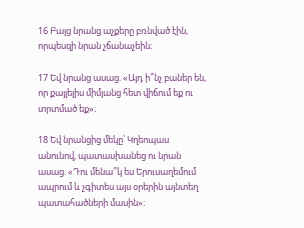16 Բայց նրանց աչքերը բռնված էին, որպեսզի նրան չճանաչեին։

17 Եվ նրանց ասաց. «Այդ ի՞նչ բաներ են, որ քայլելիս միմյանց հետ վիճում եք ու տրտմած եք»։

18 Եվ նրանցից մեկը՝ Կղեոպաս անունով, պատասխանեց ու նրան ասաց. «Դու մենա՞կ ես Երուսաղեմում ապրում և չգիտես այս օրերին այնտեղ պատահածների մասին»։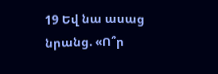19 Եվ նա ասաց նրանց. «Ո՞ր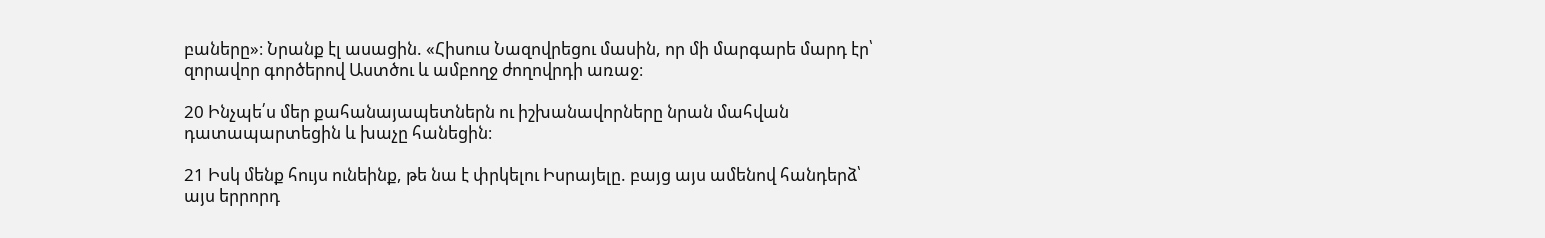բաները»։ Նրանք էլ ասացին. «Հիսուս Նազովրեցու մասին, որ մի մարգարե մարդ էր՝ զորավոր գործերով Աստծու և ամբողջ ժողովրդի առաջ։

20 Ինչպե՛ս մեր քահանայապետներն ու իշխանավորները նրան մահվան դատապարտեցին և խաչը հանեցին։

21 Իսկ մենք հույս ունեինք, թե նա է փրկելու Իսրայելը. բայց այս ամենով հանդերձ՝ այս երրորդ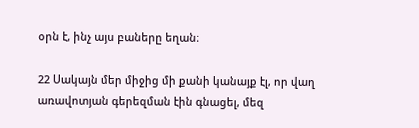օրն է, ինչ այս բաները եղան։

22 Սակայն մեր միջից մի քանի կանայք էլ, որ վաղ առավոտյան գերեզման էին գնացել, մեզ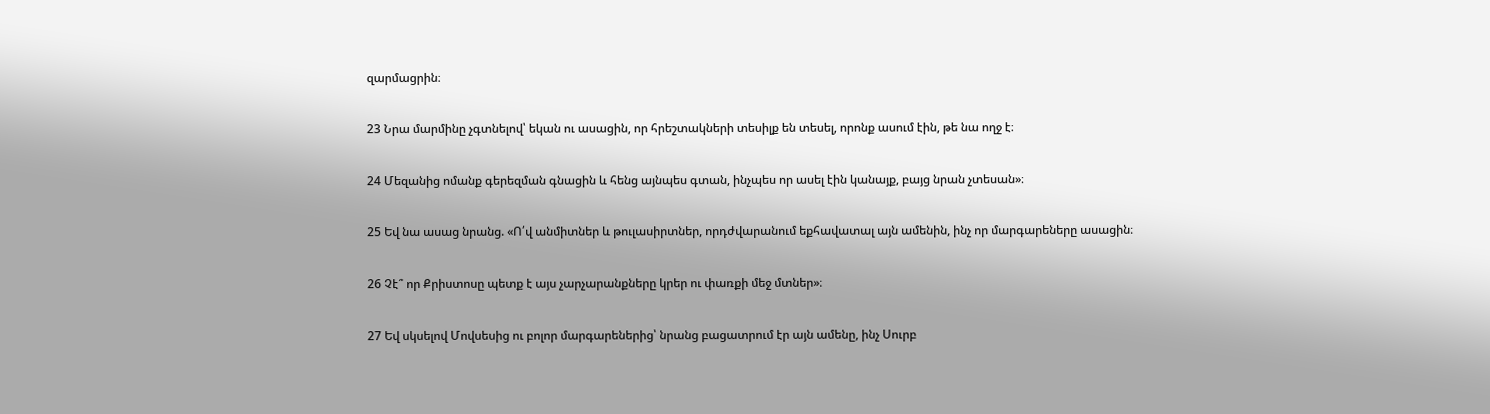զարմացրին։

23 Նրա մարմինը չգտնելով՝ եկան ու ասացին, որ հրեշտակների տեսիլք են տեսել, որոնք ասում էին, թե նա ողջ է։

24 Մեզանից ոմանք գերեզման գնացին և հենց այնպես գտան, ինչպես որ ասել էին կանայք, բայց նրան չտեսան»։

25 Եվ նա ասաց նրանց. «Ո՛վ անմիտներ և թուլասիրտներ, որդժվարանում եքհավատալ այն ամենին, ինչ որ մարգարեները ասացին։

26 Չէ՞ որ Քրիստոսը պետք է այս չարչարանքները կրեր ու փառքի մեջ մտներ»։

27 Եվ սկսելով Մովսեսից ու բոլոր մարգարեներից՝ նրանց բացատրում էր այն ամենը, ինչ Սուրբ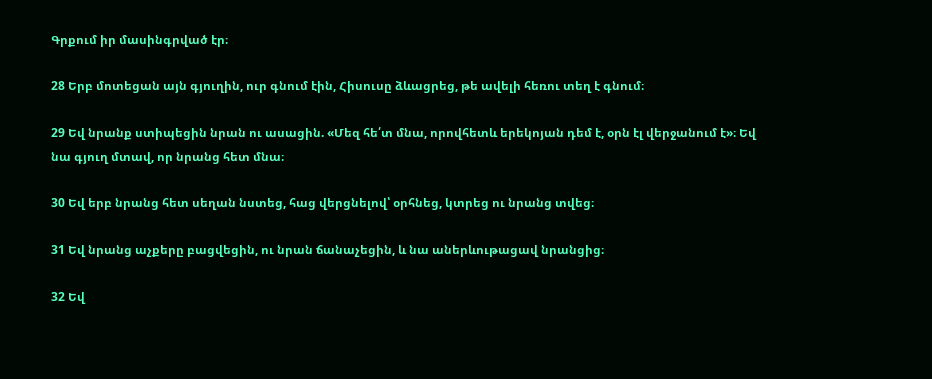Գրքում իր մասինգրված էր։

28 Երբ մոտեցան այն գյուղին, ուր գնում էին, Հիսուսը ձևացրեց, թե ավելի հեռու տեղ է գնում։

29 Եվ նրանք ստիպեցին նրան ու ասացին. «Մեզ հե՛տ մնա, որովհետև երեկոյան դեմ է, օրն էլ վերջանում է»։ Եվ նա գյուղ մտավ, որ նրանց հետ մնա։

30 Եվ երբ նրանց հետ սեղան նստեց, հաց վերցնելով՝ օրհնեց, կտրեց ու նրանց տվեց։

31 Եվ նրանց աչքերը բացվեցին, ու նրան ճանաչեցին, և նա աներևութացավ նրանցից։

32 Եվ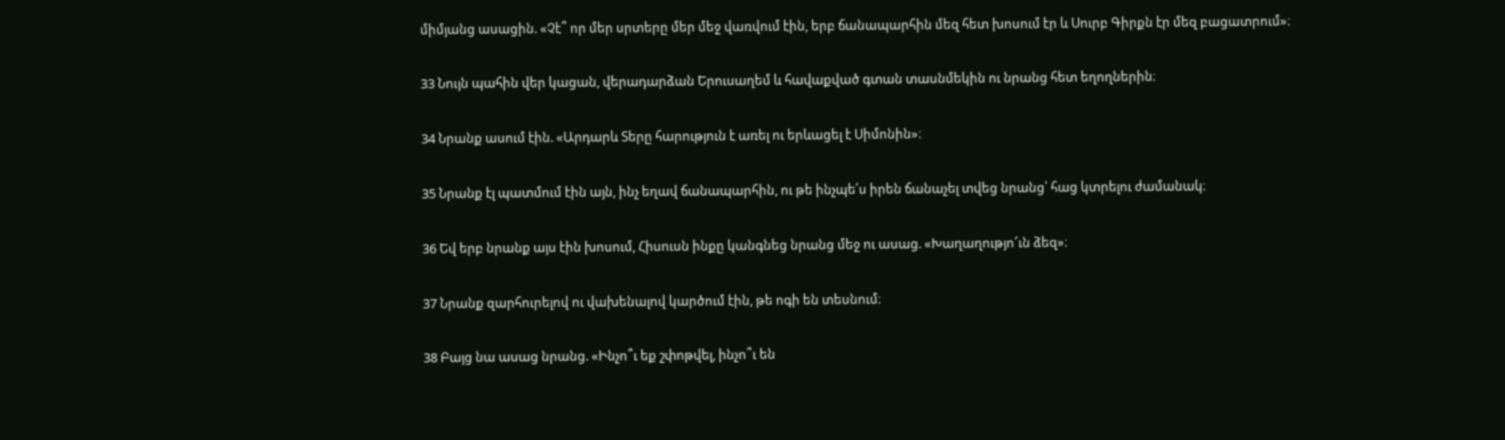միմյանց ասացին. «Չէ՞ որ մեր սրտերը մեր մեջ վառվում էին, երբ ճանապարհին մեզ հետ խոսում էր և Սուրբ Գիրքն էր մեզ բացատրում»։

33 Նույն պահին վեր կացան, վերադարձան Երուսաղեմ և հավաքված գտան տասնմեկին ու նրանց հետ եղողներին։

34 Նրանք ասում էին. «Արդարև Տերը հարություն է առել ու երևացել է Սիմոնին»։

35 Նրանք էլ պատմում էին այն, ինչ եղավ ճանապարհին, ու թե ինչպե՛ս իրեն ճանաչել տվեց նրանց՝ հաց կտրելու ժամանակ։

36 Եվ երբ նրանք այս էին խոսում, Հիսուսն ինքը կանգնեց նրանց մեջ ու ասաց. «Խաղաղությո՜ւն ձեզ»։

37 Նրանք զարհուրելով ու վախենալով կարծում էին, թե ոգի են տեսնում։

38 Բայց նա ասաց նրանց. «Ինչո՞ւ եք շփոթվել, ինչո՞ւ են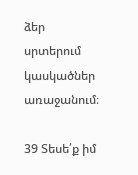ձեր սրտերում կասկածներ առաջանում։

39 Տեսե՛ք իմ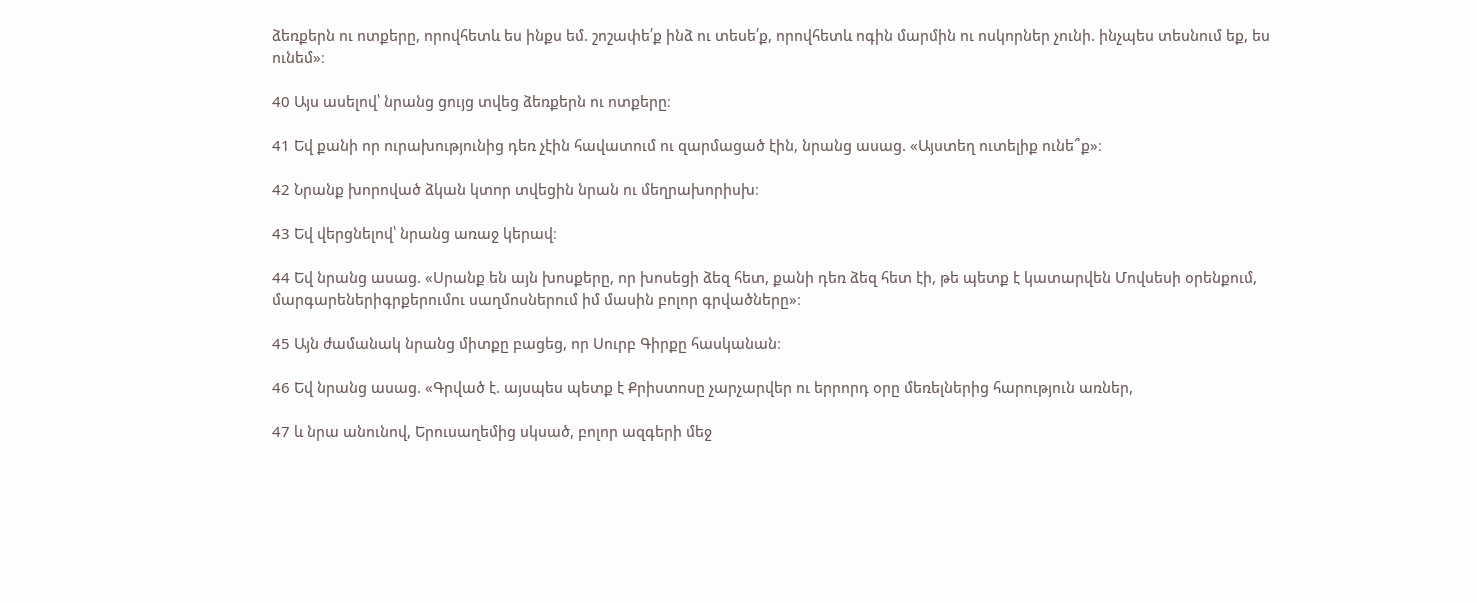ձեռքերն ու ոտքերը, որովհետև ես ինքս եմ. շոշափե՛ք ինձ ու տեսե՛ք, որովհետև ոգին մարմին ու ոսկորներ չունի. ինչպես տեսնում եք, ես ունեմ»։

40 Այս ասելով՝ նրանց ցույց տվեց ձեռքերն ու ոտքերը։

41 Եվ քանի որ ուրախությունից դեռ չէին հավատում ու զարմացած էին, նրանց ասաց. «Այստեղ ուտելիք ունե՞ք»։

42 Նրանք խորոված ձկան կտոր տվեցին նրան ու մեղրախորիսխ։

43 Եվ վերցնելով՝ նրանց առաջ կերավ։

44 Եվ նրանց ասաց. «Սրանք են այն խոսքերը, որ խոսեցի ձեզ հետ, քանի դեռ ձեզ հետ էի, թե պետք է կատարվեն Մովսեսի օրենքում, մարգարեներիգրքերումու սաղմոսներում իմ մասին բոլոր գրվածները»։

45 Այն ժամանակ նրանց միտքը բացեց, որ Սուրբ Գիրքը հասկանան։

46 Եվ նրանց ասաց. «Գրված է. այսպես պետք է Քրիստոսը չարչարվեր ու երրորդ օրը մեռելներից հարություն առներ,

47 և նրա անունով, Երուսաղեմից սկսած, բոլոր ազգերի մեջ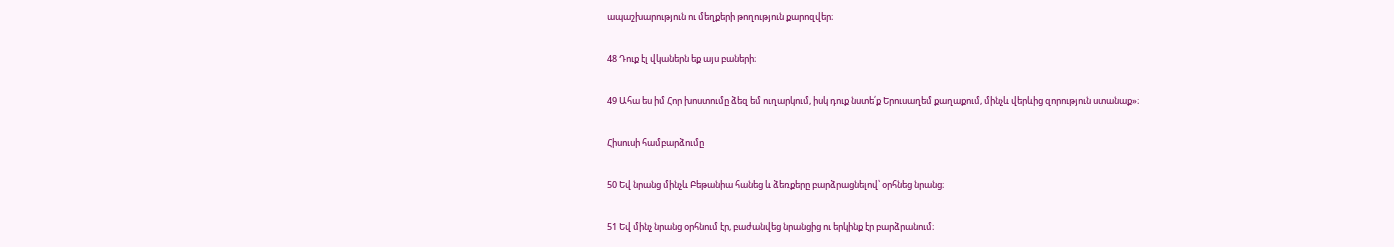ապաշխարություն ու մեղքերի թողություն քարոզվեր։

48 Դուք էլ վկաներն եք այս բաների։

49 Ահա ես իմ Հոր խոստումը ձեզ եմ ուղարկում, իսկ դուք նստե՛ք Երուսաղեմ քաղաքում, մինչև վերևից զորություն ստանաք»։

Հիսուսի համբարձումը

50 Եվ նրանց մինչև Բեթանիա հանեց և ձեռքերը բարձրացնելով՝ օրհնեց նրանց։

51 Եվ մինչ նրանց օրհնում էր, բաժանվեց նրանցից ու երկինք էր բարձրանում։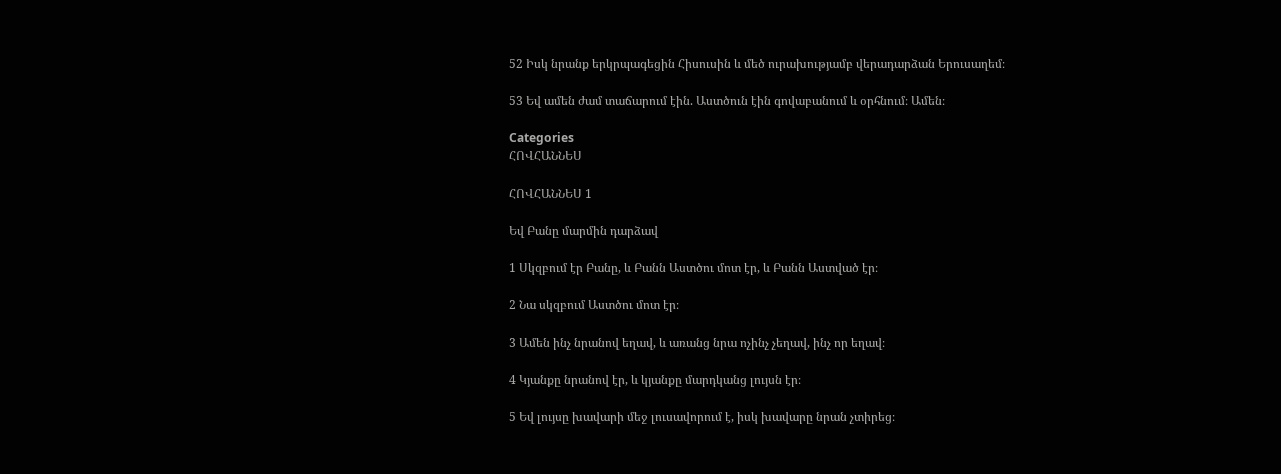52 Իսկ նրանք երկրպագեցին Հիսուսին և մեծ ուրախությամբ վերադարձան Երուսաղեմ։

53 Եվ ամեն ժամ տաճարում էին. Աստծուն էին գովաբանում և օրհնում։ Ամեն։

Categories
ՀՈՎՀԱՆՆԵՍ

ՀՈՎՀԱՆՆԵՍ 1

Եվ Բանը մարմին դարձավ

1 Սկզբում էր Բանը, և Բանն Աստծու մոտ էր, և Բանն Աստված էր։

2 Նա սկզբում Աստծու մոտ էր։

3 Ամեն ինչ նրանով եղավ, և առանց նրա ոչինչ չեղավ, ինչ որ եղավ։

4 Կյանքը նրանով էր, և կյանքը մարդկանց լույսն էր։

5 Եվ լույսը խավարի մեջ լուսավորում է, իսկ խավարը նրան չտիրեց։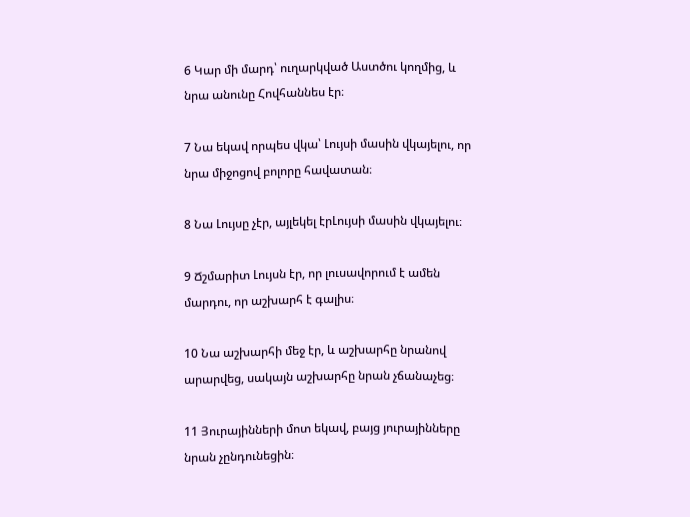6 Կար մի մարդ՝ ուղարկված Աստծու կողմից, և նրա անունը Հովհաննես էր։

7 Նա եկավ որպես վկա՝ Լույսի մասին վկայելու, որ նրա միջոցով բոլորը հավատան։

8 Նա Լույսը չէր, այլեկել էրԼույսի մասին վկայելու։

9 Ճշմարիտ Լույսն էր, որ լուսավորում է ամեն մարդու, որ աշխարհ է գալիս։

10 Նա աշխարհի մեջ էր, և աշխարհը նրանով արարվեց, սակայն աշխարհը նրան չճանաչեց։

11 Յուրայինների մոտ եկավ, բայց յուրայինները նրան չընդունեցին։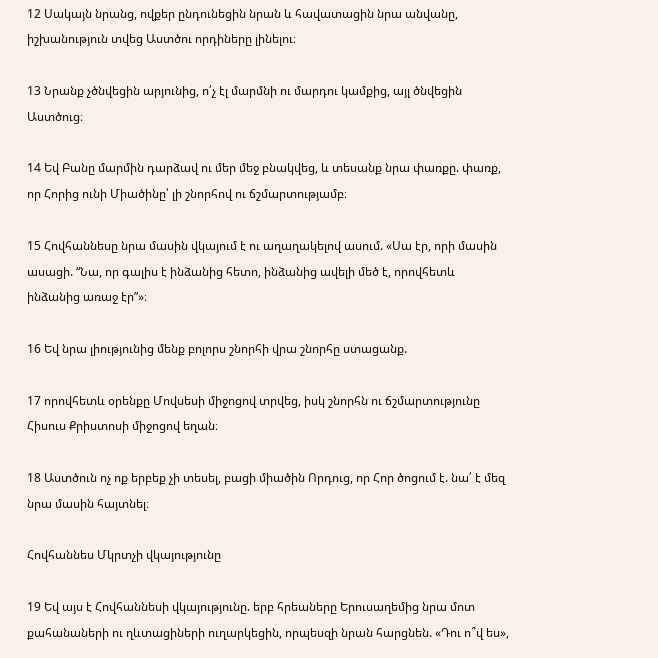12 Սակայն նրանց, ովքեր ընդունեցին նրան և հավատացին նրա անվանը, իշխանություն տվեց Աստծու որդիները լինելու։

13 Նրանք չծնվեցին արյունից, ո՛չ էլ մարմնի ու մարդու կամքից, այլ ծնվեցին Աստծուց։

14 Եվ Բանը մարմին դարձավ ու մեր մեջ բնակվեց, և տեսանք նրա փառքը. փառք, որ Հորից ունի Միածինը՝ լի շնորհով ու ճշմարտությամբ։

15 Հովհաննեսը նրա մասին վկայում է ու աղաղակելով ասում. «Սա էր, որի մասին ասացի. “Նա, որ գալիս է ինձանից հետո, ինձանից ավելի մեծ է, որովհետև ինձանից առաջ էր”»։

16 Եվ նրա լիությունից մենք բոլորս շնորհի վրա շնորհը ստացանք.

17 որովհետև օրենքը Մովսեսի միջոցով տրվեց, իսկ շնորհն ու ճշմարտությունը Հիսուս Քրիստոսի միջոցով եղան։

18 Աստծուն ոչ ոք երբեք չի տեսել, բացի միածին Որդուց, որ Հոր ծոցում է. նա՛ է մեզ նրա մասին հայտնել։

Հովհաննես Մկրտչի վկայությունը

19 Եվ այս է Հովհաննեսի վկայությունը. երբ հրեաները Երուսաղեմից նրա մոտ քահանաների ու ղևտացիների ուղարկեցին, որպեսզի նրան հարցնեն. «Դու ո՞վ ես»,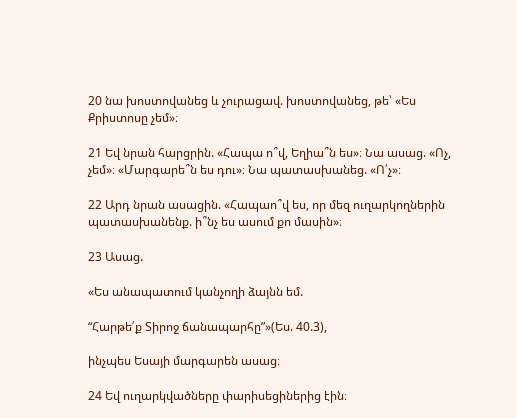20 նա խոստովանեց և չուրացավ. խոստովանեց, թե՝ «Ես Քրիստոսը չեմ»։

21 Եվ նրան հարցրին. «Հապա ո՞վ, Եղիա՞ն ես»։ Նա ասաց. «Ոչ, չեմ»։ «Մարգարե՞ն ես դու»։ Նա պատասխանեց. «Ո՛չ»։

22 Արդ նրան ասացին. «Հապաո՞վ ես, որ մեզ ուղարկողներին պատասխանենք. ի՞նչ ես ասում քո մասին»։

23 Ասաց.

«Ես անապատում կանչողի ձայնն եմ.

“Հարթե՛ք Տիրոջ ճանապարհը”»(Ես. 40.3),

ինչպես Եսայի մարգարեն ասաց։

24 Եվ ուղարկվածները փարիսեցիներից էին։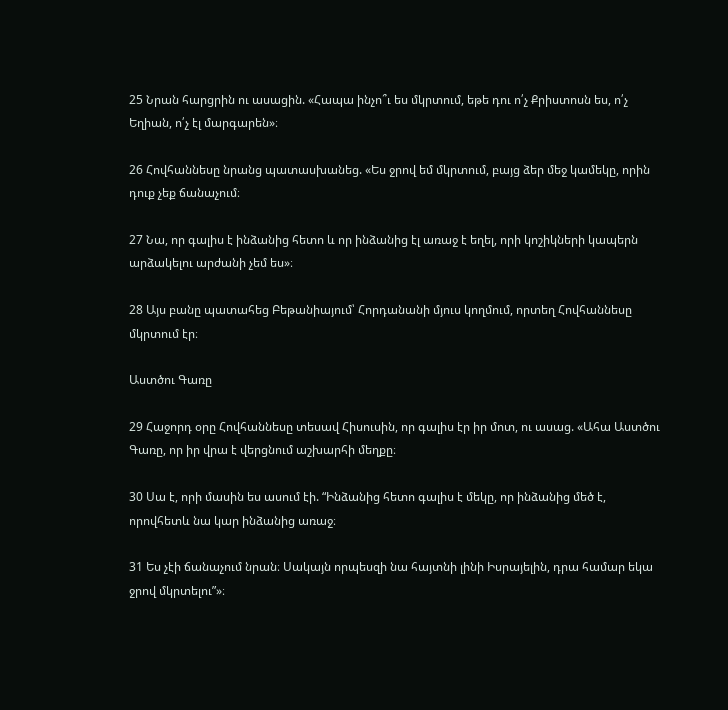25 Նրան հարցրին ու ասացին. «Հապա ինչո՞ւ ես մկրտում, եթե դու ո՛չ Քրիստոսն ես, ո՛չ Եղիան, ո՛չ էլ մարգարեն»։

26 Հովհաննեսը նրանց պատասխանեց. «Ես ջրով եմ մկրտում, բայց ձեր մեջ կամեկը, որին դուք չեք ճանաչում։

27 Նա, որ գալիս է ինձանից հետո և որ ինձանից էլ առաջ է եղել, որի կոշիկների կապերն արձակելու արժանի չեմ ես»։

28 Այս բանը պատահեց Բեթանիայում՝ Հորդանանի մյուս կողմում, որտեղ Հովհաննեսը մկրտում էր։

Աստծու Գառը

29 Հաջորդ օրը Հովհաննեսը տեսավ Հիսուսին, որ գալիս էր իր մոտ, ու ասաց. «Ահա Աստծու Գառը, որ իր վրա է վերցնում աշխարհի մեղքը։

30 Սա է, որի մասին ես ասում էի. “Ինձանից հետո գալիս է մեկը, որ ինձանից մեծ է, որովհետև նա կար ինձանից առաջ։

31 Ես չէի ճանաչում նրան։ Սակայն որպեսզի նա հայտնի լինի Իսրայելին, դրա համար եկա ջրով մկրտելու”»։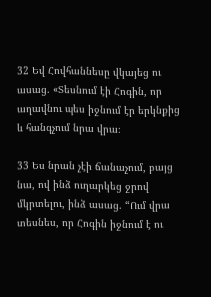32 Եվ Հովհաննեսը վկայեց ու ասաց. «Տեսնում էի Հոգին, որ աղավնու պես իջնում էր երկնքից և հանգչում նրա վրա։

33 Ես նրան չէի ճանաչում, բայց նա, ով ինձ ուղարկեց ջրով մկրտելու, ինձ ասաց. “Ում վրա տեսնես, որ Հոգին իջնում է ու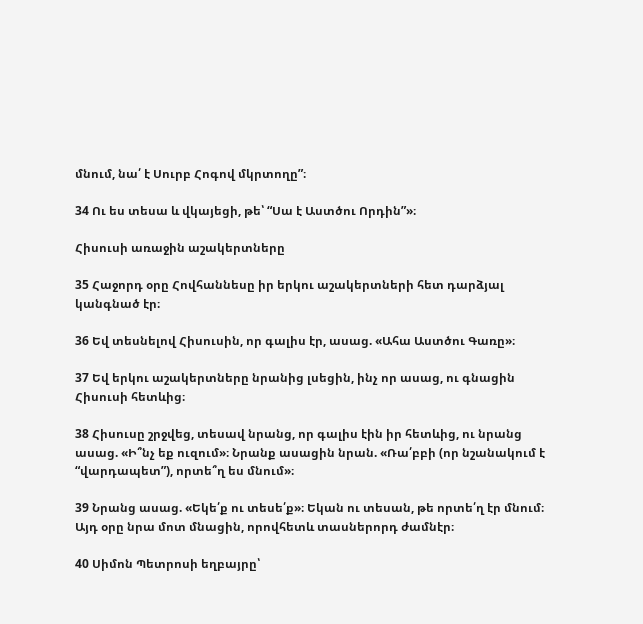մնում, նա՛ է Սուրբ Հոգով մկրտողը”։

34 Ու ես տեսա և վկայեցի, թե՝ “Սա է Աստծու Որդին”»։

Հիսուսի առաջին աշակերտները

35 Հաջորդ օրը Հովհաննեսը իր երկու աշակերտների հետ դարձյալ կանգնած էր։

36 Եվ տեսնելով Հիսուսին, որ գալիս էր, ասաց. «Ահա Աստծու Գառը»։

37 Եվ երկու աշակերտները նրանից լսեցին, ինչ որ ասաց, ու գնացին Հիսուսի հետևից։

38 Հիսուսը շրջվեց, տեսավ նրանց, որ գալիս էին իր հետևից, ու նրանց ասաց. «Ի՞նչ եք ուզում»։ Նրանք ասացին նրան. «Ռա՛բբի (որ նշանակում է “վարդապետ”), որտե՞ղ ես մնում»։

39 Նրանց ասաց. «Եկե՛ք ու տեսե՛ք»։ Եկան ու տեսան, թե որտե՛ղ էր մնում։ Այդ օրը նրա մոտ մնացին, որովհետև տասներորդ ժամնէր։

40 Սիմոն Պետրոսի եղբայրը՝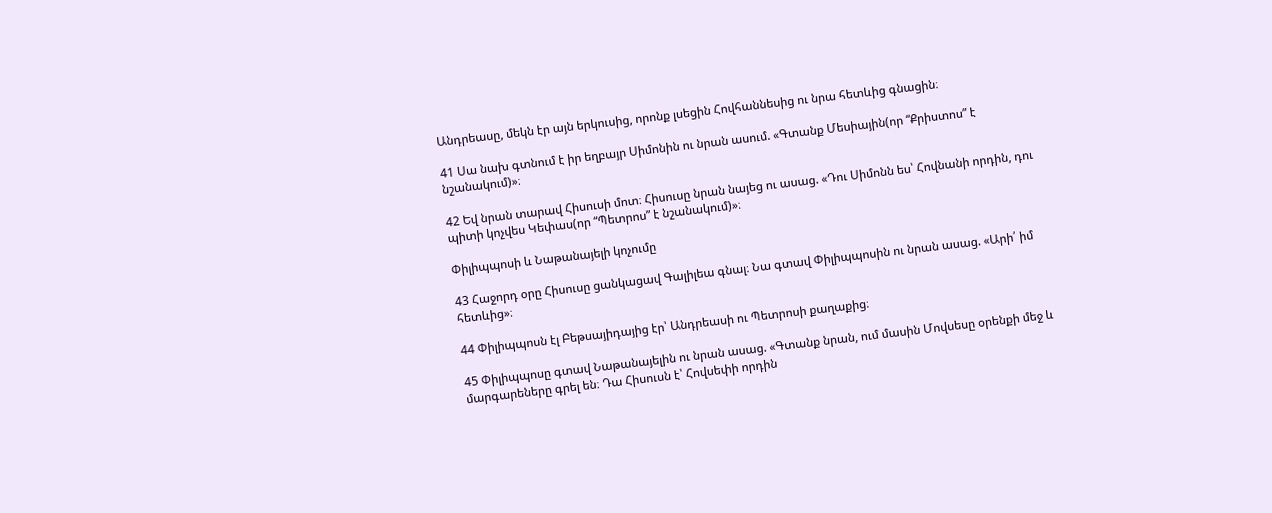Անդրեասը, մեկն էր այն երկուսից, որոնք լսեցին Հովհաննեսից ու նրա հետևից գնացին։

41 Սա նախ գտնում է իր եղբայր Սիմոնին ու նրան ասում. «Գտանք Մեսիային(որ “Քրիստոս” է նշանակում)»։

42 Եվ նրան տարավ Հիսուսի մոտ։ Հիսուսը նրան նայեց ու ասաց. «Դու Սիմոնն ես՝ Հովնանի որդին, դու պիտի կոչվես Կեփաս(որ “Պետրոս” է նշանակում)»։

Փիլիպպոսի և Նաթանայելի կոչումը

43 Հաջորդ օրը Հիսուսը ցանկացավ Գալիլեա գնալ։ Նա գտավ Փիլիպպոսին ու նրան ասաց. «Արի՛ իմ հետևից»։

44 Փիլիպպոսն էլ Բեթսայիդայից էր՝ Անդրեասի ու Պետրոսի քաղաքից։

45 Փիլիպպոսը գտավ Նաթանայելին ու նրան ասաց. «Գտանք նրան, ում մասին Մովսեսը օրենքի մեջ և մարգարեները գրել են։ Դա Հիսուսն է՝ Հովսեփի որդին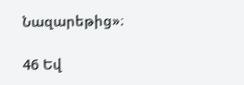Նազարեթից»։

46 Եվ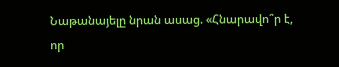Նաթանայելը նրան ասաց. «Հնարավո՞ր է, որ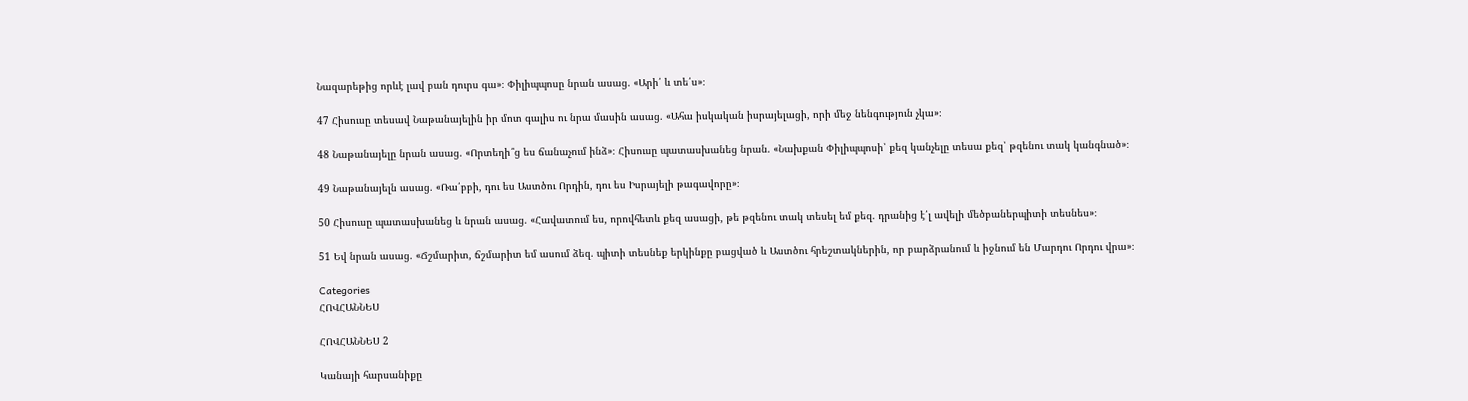Նազարեթից որևէ լավ բան դուրս գա»։ Փիլիպպոսը նրան ասաց. «Արի՛ և տե՛ս»։

47 Հիսուսը տեսավ Նաթանայելին իր մոտ գալիս ու նրա մասին ասաց. «Ահա իսկական իսրայելացի, որի մեջ նենգություն չկա»։

48 Նաթանայելը նրան ասաց. «Որտեղի՞ց ես ճանաչում ինձ»։ Հիսուսը պատասխանեց նրան. «Նախքան Փիլիպպոսի՝ քեզ կանչելը տեսա քեզ՝ թզենու տակ կանգնած»։

49 Նաթանայելն ասաց. «Ռա՛բբի, դու ես Աստծու Որդին, դու ես Իսրայելի թագավորը»։

50 Հիսուսը պատասխանեց և նրան ասաց. «Հավատում ես, որովհետև քեզ ասացի, թե թզենու տակ տեսել եմ քեզ. դրանից է՛լ ավելի մեծբաներպիտի տեսնես»։

51 Եվ նրան ասաց. «Ճշմարիտ, ճշմարիտ եմ ասում ձեզ. պիտի տեսնեք երկինքը բացված և Աստծու հրեշտակներին, որ բարձրանում և իջնում են Մարդու Որդու վրա»։

Categories
ՀՈՎՀԱՆՆԵՍ

ՀՈՎՀԱՆՆԵՍ 2

Կանայի հարսանիքը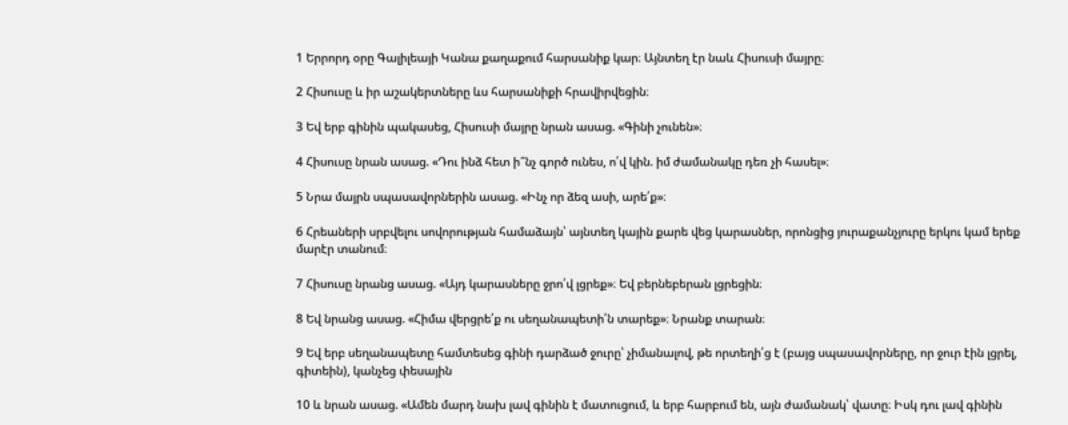1 Երրորդ օրը Գալիլեայի Կանա քաղաքում հարսանիք կար։ Այնտեղ էր նաև Հիսուսի մայրը։

2 Հիսուսը և իր աշակերտները ևս հարսանիքի հրավիրվեցին։

3 Եվ երբ գինին պակասեց, Հիսուսի մայրը նրան ասաց. «Գինի չունեն»։

4 Հիսուսը նրան ասաց. «Դու ինձ հետ ի՞նչ գործ ունես, ո՛վ կին. իմ ժամանակը դեռ չի հասել»։

5 Նրա մայրն սպասավորներին ասաց. «Ինչ որ ձեզ ասի, արե՛ք»։

6 Հրեաների սրբվելու սովորության համաձայն՝ այնտեղ կային քարե վեց կարասներ, որոնցից յուրաքանչյուրը երկու կամ երեք մարէր տանում։

7 Հիսուսը նրանց ասաց. «Այդ կարասները ջրո՛վ լցրեք»։ Եվ բերնեբերան լցրեցին։

8 Եվ նրանց ասաց. «Հիմա վերցրե՛ք ու սեղանապետի՛ն տարեք»։ Նրանք տարան։

9 Եվ երբ սեղանապետը համտեսեց գինի դարձած ջուրը՝ չիմանալով, թե որտեղի՛ց է (բայց սպասավորները, որ ջուր էին լցրել, գիտեին), կանչեց փեսային

10 և նրան ասաց. «Ամեն մարդ նախ լավ գինին է մատուցում, և երբ հարբում են, այն ժամանակ՝ վատը։ Իսկ դու լավ գինին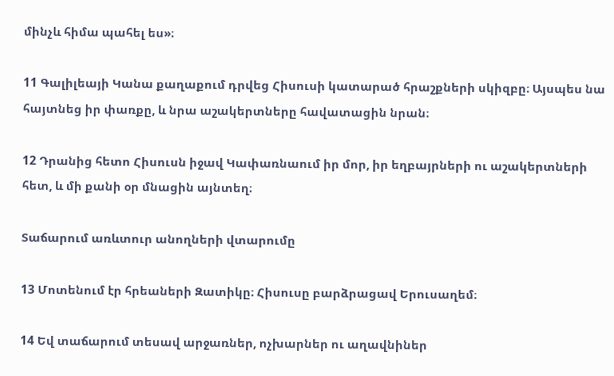մինչև հիմա պահել ես»։

11 Գալիլեայի Կանա քաղաքում դրվեց Հիսուսի կատարած հրաշքների սկիզբը։ Այսպես նա հայտնեց իր փառքը, և նրա աշակերտները հավատացին նրան։

12 Դրանից հետո Հիսուսն իջավ Կափառնաում իր մոր, իր եղբայրների ու աշակերտների հետ, և մի քանի օր մնացին այնտեղ։

Տաճարում առևտուր անողների վտարումը

13 Մոտենում էր հրեաների Զատիկը։ Հիսուսը բարձրացավ Երուսաղեմ։

14 Եվ տաճարում տեսավ արջառներ, ոչխարներ ու աղավնիներ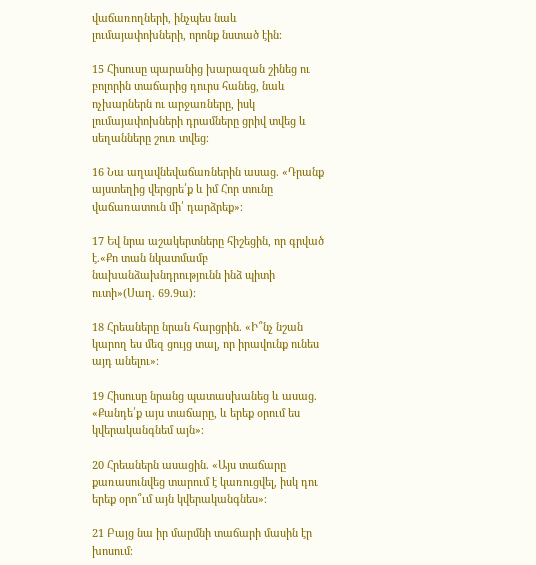վաճառողների, ինչպես նաև լումայափոխների, որոնք նստած էին։

15 Հիսուսը պարանից խարազան շինեց ու բոլորին տաճարից դուրս հանեց, նաև ոչխարներն ու արջառները, իսկ լումայափոխների դրամները ցրիվ տվեց և սեղանները շուռ տվեց։

16 Նա աղավնեվաճառներին ասաց. «Դրանք այստեղից վերցրե՛ք և իմ Հոր տունը վաճառատուն մի՛ դարձրեք»։

17 Եվ նրա աշակերտները հիշեցին, որ գրված է.«Քո տան նկատմամբ նախանձախնդրությունն ինձ պիտի ուտի»(Սաղ. 69.9ա)։

18 Հրեաները նրան հարցրին. «Ի՞նչ նշան կարող ես մեզ ցույց տալ, որ իրավունք ունես այդ անելու»։

19 Հիսուսը նրանց պատասխանեց և ասաց. «Քանդե՛ք այս տաճարը, և երեք օրում ես կվերականգնեմ այն»։

20 Հրեաներն ասացին. «Այս տաճարը քառասունվեց տարում է կառուցվել, իսկ դու երեք օրո՞ւմ այն կվերականգնես»։

21 Բայց նա իր մարմնի տաճարի մասին էր խոսում։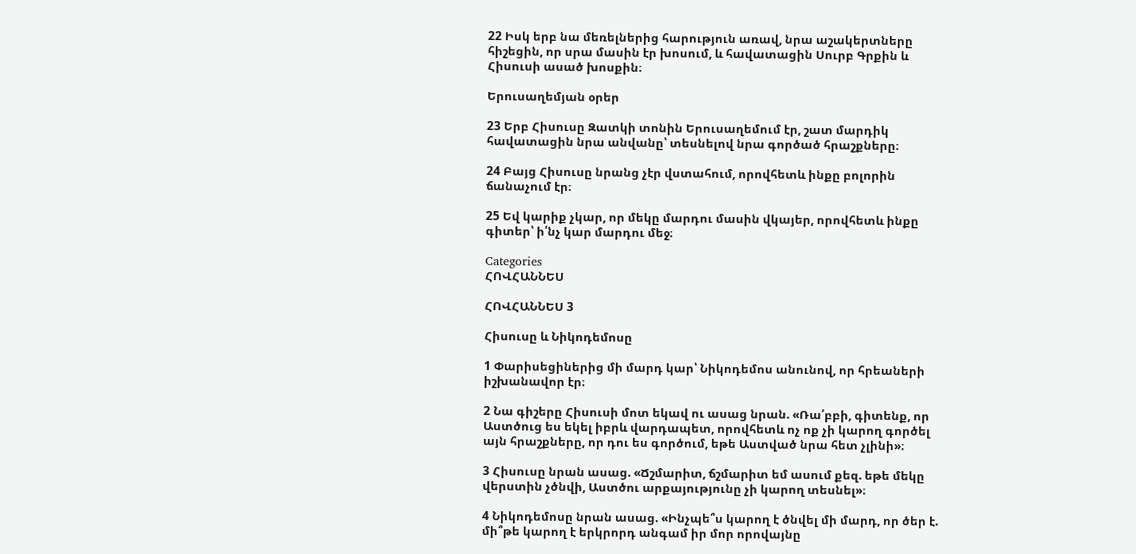22 Իսկ երբ նա մեռելներից հարություն առավ, նրա աշակերտները հիշեցին, որ սրա մասին էր խոսում, և հավատացին Սուրբ Գրքին և Հիսուսի ասած խոսքին։

Երուսաղեմյան օրեր

23 Երբ Հիսուսը Զատկի տոնին Երուսաղեմում էր, շատ մարդիկ հավատացին նրա անվանը՝ տեսնելով նրա գործած հրաշքները։

24 Բայց Հիսուսը նրանց չէր վստահում, որովհետև ինքը բոլորին ճանաչում էր։

25 Եվ կարիք չկար, որ մեկը մարդու մասին վկայեր, որովհետև ինքը գիտեր՝ ի՛նչ կար մարդու մեջ։

Categories
ՀՈՎՀԱՆՆԵՍ

ՀՈՎՀԱՆՆԵՍ 3

Հիսուսը և Նիկոդեմոսը

1 Փարիսեցիներից մի մարդ կար՝ Նիկոդեմոս անունով, որ հրեաների իշխանավոր էր։

2 Նա գիշերը Հիսուսի մոտ եկավ ու ասաց նրան. «Ռա՛բբի, գիտենք, որ Աստծուց ես եկել իբրև վարդապետ, որովհետև ոչ ոք չի կարող գործել այն հրաշքները, որ դու ես գործում, եթե Աստված նրա հետ չլինի»։

3 Հիսուսը նրան ասաց. «Ճշմարիտ, ճշմարիտ եմ ասում քեզ. եթե մեկը վերստին չծնվի, Աստծու արքայությունը չի կարող տեսնել»։

4 Նիկոդեմոսը նրան ասաց. «Ինչպե՞ս կարող է ծնվել մի մարդ, որ ծեր է. մի՞թե կարող է երկրորդ անգամ իր մոր որովայնը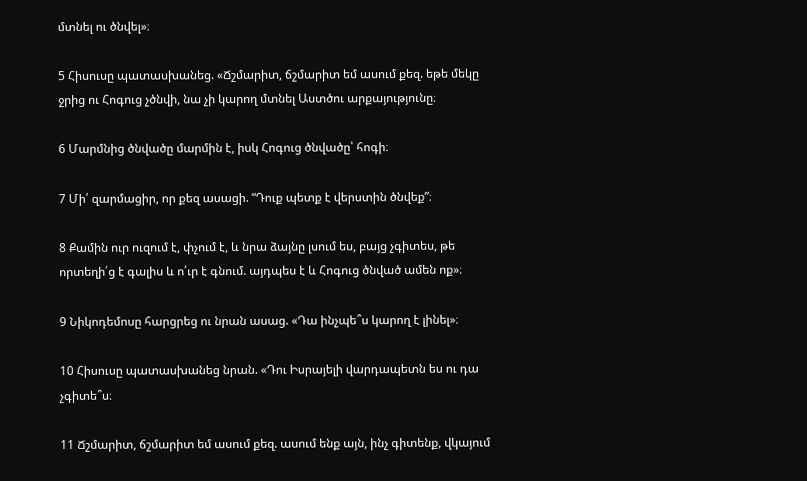մտնել ու ծնվել»։

5 Հիսուսը պատասխանեց. «Ճշմարիտ, ճշմարիտ եմ ասում քեզ. եթե մեկը ջրից ու Հոգուց չծնվի, նա չի կարող մտնել Աստծու արքայությունը։

6 Մարմնից ծնվածը մարմին է, իսկ Հոգուց ծնվածը՝ հոգի։

7 Մի՛ զարմացիր, որ քեզ ասացի. “Դուք պետք է վերստին ծնվեք”։

8 Քամին ուր ուզում է, փչում է, և նրա ձայնը լսում ես, բայց չգիտես, թե որտեղի՛ց է գալիս և ո՛ւր է գնում. այդպես է և Հոգուց ծնված ամեն ոք»։

9 Նիկոդեմոսը հարցրեց ու նրան ասաց. «Դա ինչպե՞ս կարող է լինել»։

10 Հիսուսը պատասխանեց նրան. «Դու Իսրայելի վարդապետն ես ու դա չգիտե՞ս։

11 Ճշմարիտ, ճշմարիտ եմ ասում քեզ. ասում ենք այն, ինչ գիտենք, վկայում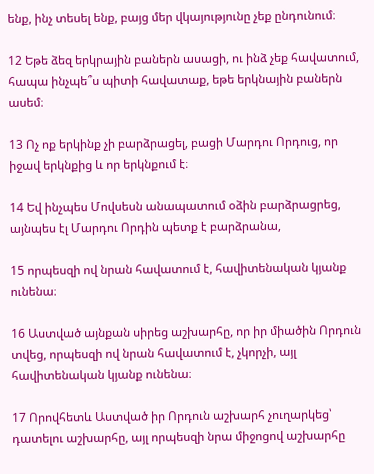ենք, ինչ տեսել ենք, բայց մեր վկայությունը չեք ընդունում։

12 Եթե ձեզ երկրային բաներն ասացի, ու ինձ չեք հավատում, հապա ինչպե՞ս պիտի հավատաք, եթե երկնային բաներն ասեմ։

13 Ոչ ոք երկինք չի բարձրացել, բացի Մարդու Որդուց, որ իջավ երկնքից և որ երկնքում է։

14 Եվ ինչպես Մովսեսն անապատում օձին բարձրացրեց, այնպես էլ Մարդու Որդին պետք է բարձրանա,

15 որպեսզի ով նրան հավատում է, հավիտենական կյանք ունենա։

16 Աստված այնքան սիրեց աշխարհը, որ իր միածին Որդուն տվեց, որպեսզի ով նրան հավատում է, չկորչի, այլ հավիտենական կյանք ունենա։

17 Որովհետև Աստված իր Որդուն աշխարհ չուղարկեց՝ դատելու աշխարհը, այլ որպեսզի նրա միջոցով աշխարհը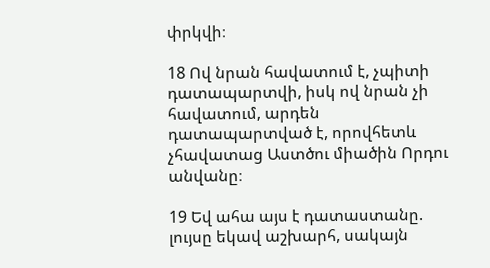փրկվի։

18 Ով նրան հավատում է, չպիտի դատապարտվի, իսկ ով նրան չի հավատում, արդեն դատապարտված է, որովհետև չհավատաց Աստծու միածին Որդու անվանը։

19 Եվ ահա այս է դատաստանը. լույսը եկավ աշխարհ, սակայն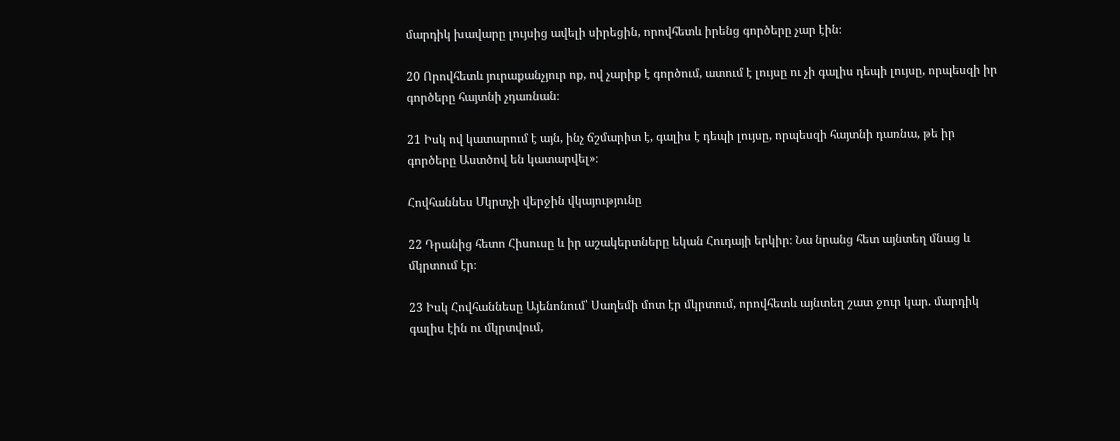մարդիկ խավարը լույսից ավելի սիրեցին, որովհետև իրենց գործերը չար էին։

20 Որովհետև յուրաքանչյուր ոք, ով չարիք է գործում, ատում է լույսը ու չի գալիս դեպի լույսը, որպեսզի իր գործերը հայտնի չդառնան։

21 Իսկ ով կատարում է այն, ինչ ճշմարիտ է, գալիս է դեպի լույսը, որպեսզի հայտնի դառնա, թե իր գործերը Աստծով են կատարվել»։

Հովհաննես Մկրտչի վերջին վկայությունը

22 Դրանից հետո Հիսուսը և իր աշակերտները եկան Հուդայի երկիր։ Նա նրանց հետ այնտեղ մնաց և մկրտում էր։

23 Իսկ Հովհաննեսը Այենոնում՝ Սաղեմի մոտ էր մկրտում, որովհետև այնտեղ շատ ջուր կար. մարդիկ գալիս էին ու մկրտվում,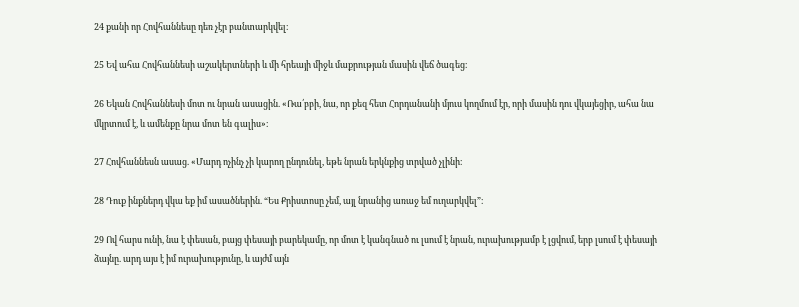24 քանի որ Հովհաննեսը դեռ չէր բանտարկվել։

25 Եվ ահա Հովհաննեսի աշակերտների և մի հրեայի միջև մաքրության մասին վեճ ծագեց։

26 Եկան Հովհաննեսի մոտ ու նրան ասացին. «Ռա՛բբի, նա, որ քեզ հետ Հորդանանի մյուս կողմում էր, որի մասին դու վկայեցիր, ահա նա մկրտում է, և ամենքը նրա մոտ են գալիս»։

27 Հովհաննեսն ասաց. «Մարդ ոչինչ չի կարող ընդունել, եթե նրան երկնքից տրված չլինի։

28 Դուք ինքներդ վկա եք իմ ասածներին. “Ես Քրիստոսը չեմ, այլ նրանից առաջ եմ ուղարկվել”։

29 Ով հարս ունի, նա է փեսան, բայց փեսայի բարեկամը, որ մոտ է կանգնած ու լսում է նրան, ուրախությամբ է լցվում, երբ լսում է փեսայի ձայնը. արդ այս է իմ ուրախությունը, և այժմ այն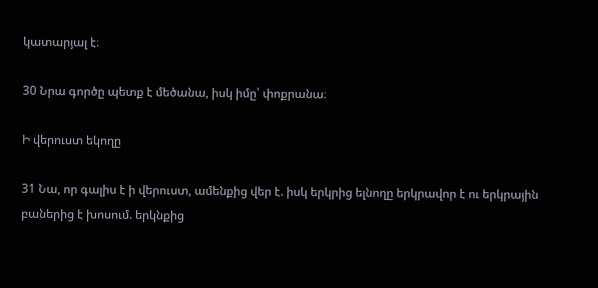կատարյալ է։

30 Նրա գործը պետք է մեծանա, իսկ իմը՝ փոքրանա։

Ի վերուստ եկողը

31 Նա, որ գալիս է ի վերուստ, ամենքից վեր է. իսկ երկրից ելնողը երկրավոր է ու երկրային բաներից է խոսում. երկնքից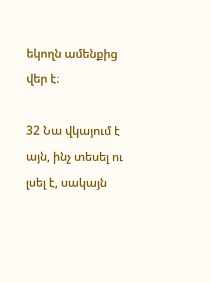եկողն ամենքից վեր է։

32 Նա վկայում է այն, ինչ տեսել ու լսել է, սակայն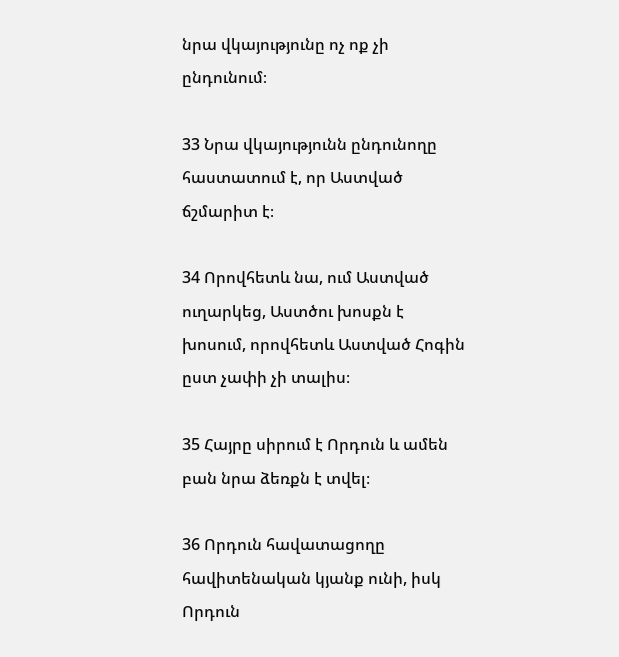նրա վկայությունը ոչ ոք չի ընդունում։

33 Նրա վկայությունն ընդունողը հաստատում է, որ Աստված ճշմարիտ է։

34 Որովհետև նա, ում Աստված ուղարկեց, Աստծու խոսքն է խոսում, որովհետև Աստված Հոգին ըստ չափի չի տալիս։

35 Հայրը սիրում է Որդուն և ամեն բան նրա ձեռքն է տվել։

36 Որդուն հավատացողը հավիտենական կյանք ունի, իսկ Որդուն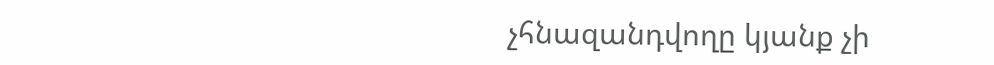չհնազանդվողը կյանք չի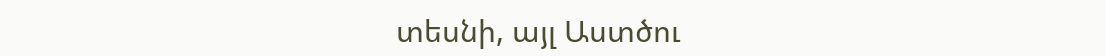տեսնի, այլ Աստծու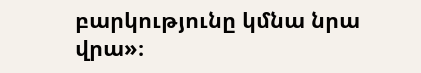բարկությունը կմնա նրա վրա»։